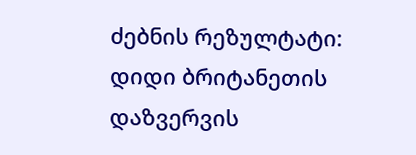ძებნის რეზულტატი:
დიდი ბრიტანეთის დაზვერვის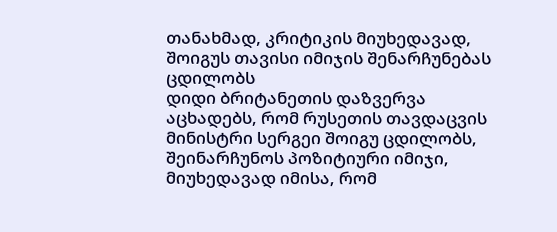თანახმად, კრიტიკის მიუხედავად, შოიგუს თავისი იმიჯის შენარჩუნებას ცდილობს
დიდი ბრიტანეთის დაზვერვა აცხადებს, რომ რუსეთის თავდაცვის მინისტრი სერგეი შოიგუ ცდილობს, შეინარჩუნოს პოზიტიური იმიჯი, მიუხედავად იმისა, რომ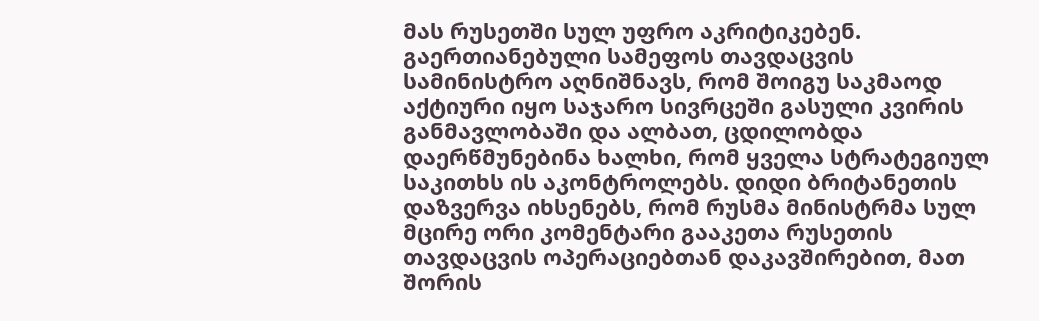მას რუსეთში სულ უფრო აკრიტიკებენ. გაერთიანებული სამეფოს თავდაცვის სამინისტრო აღნიშნავს, რომ შოიგუ საკმაოდ აქტიური იყო საჯარო სივრცეში გასული კვირის განმავლობაში და ალბათ, ცდილობდა დაერწმუნებინა ხალხი, რომ ყველა სტრატეგიულ საკითხს ის აკონტროლებს. დიდი ბრიტანეთის დაზვერვა იხსენებს, რომ რუსმა მინისტრმა სულ მცირე ორი კომენტარი გააკეთა რუსეთის თავდაცვის ოპერაციებთან დაკავშირებით, მათ შორის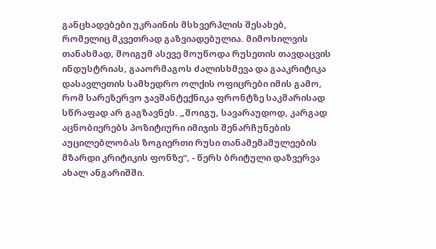განცხადებები უკრაინის მსხვერპლის შესახებ, რომელიც მკვეთრად გაზვიადებულია. მიმოხილვის თანახმად, შოიგუმ ასევე მოუწოდა რუსეთის თავდაცვის ინდუსტრიას, გააორმაგოს ძალისხმევა და გააკრიტიკა დასავლეთის სამხედრო ოლქის ოფიცრები იმის გამო, რომ სარეზერვო ჯავშანტექნიკა ფრონტზე საკმარისად სწრაფად არ გაგზავნეს. „შოიგუ, სავარაუდოდ, კარგად აცნობიერებს პოზიტიური იმიჯის შენარჩუნების აუცილებლობას ზოგიერთი რუსი თანამემამულეების მზარდი კრიტიკის ფონზე“, - წერს ბრიტული დაზვერვა ახალ ანგარიშში.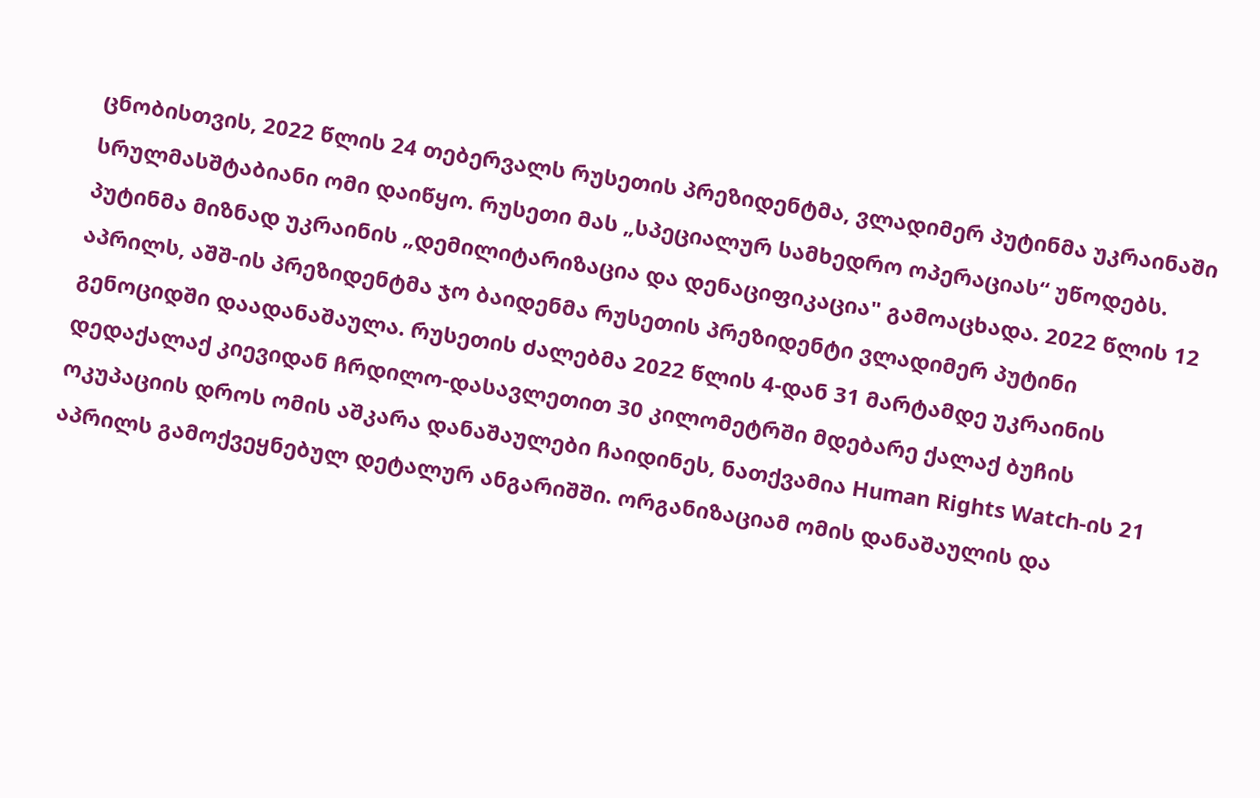ცნობისთვის, 2022 წლის 24 თებერვალს რუსეთის პრეზიდენტმა, ვლადიმერ პუტინმა უკრაინაში სრულმასშტაბიანი ომი დაიწყო. რუსეთი მას „სპეციალურ სამხედრო ოპერაციას“ უწოდებს. პუტინმა მიზნად უკრაინის „დემილიტარიზაცია და დენაციფიკაცია" გამოაცხადა. 2022 წლის 12 აპრილს, აშშ-ის პრეზიდენტმა ჯო ბაიდენმა რუსეთის პრეზიდენტი ვლადიმერ პუტინი გენოციდში დაადანაშაულა. რუსეთის ძალებმა 2022 წლის 4-დან 31 მარტამდე უკრაინის დედაქალაქ კიევიდან ჩრდილო-დასავლეთით 30 კილომეტრში მდებარე ქალაქ ბუჩის ოკუპაციის დროს ომის აშკარა დანაშაულები ჩაიდინეს, ნათქვამია Human Rights Watch-ის 21 აპრილს გამოქვეყნებულ დეტალურ ანგარიშში. ორგანიზაციამ ომის დანაშაულის და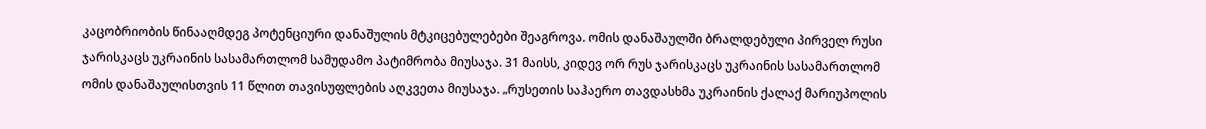კაცობრიობის წინააღმდეგ პოტენციური დანაშულის მტკიცებულებები შეაგროვა. ომის დანაშაულში ბრალდებული პირველ რუსი ჯარისკაცს უკრაინის სასამართლომ სამუდამო პატიმრობა მიუსაჯა. 31 მაისს, კიდევ ორ რუს ჯარისკაცს უკრაინის სასამართლომ ომის დანაშაულისთვის 11 წლით თავისუფლების აღკვეთა მიუსაჯა. „რუსეთის საჰაერო თავდასხმა უკრაინის ქალაქ მარიუპოლის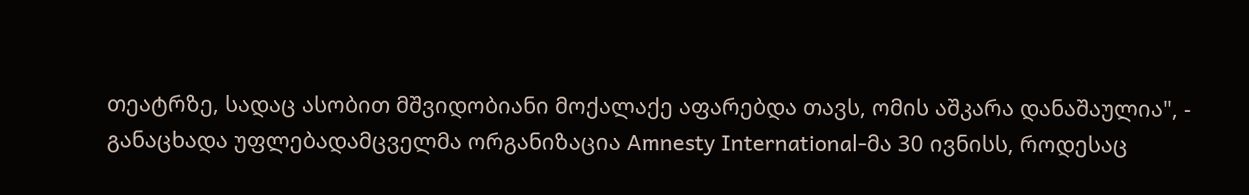თეატრზე, სადაც ასობით მშვიდობიანი მოქალაქე აფარებდა თავს, ომის აშკარა დანაშაულია", - განაცხადა უფლებადამცველმა ორგანიზაცია Amnesty International-მა 30 ივნისს, როდესაც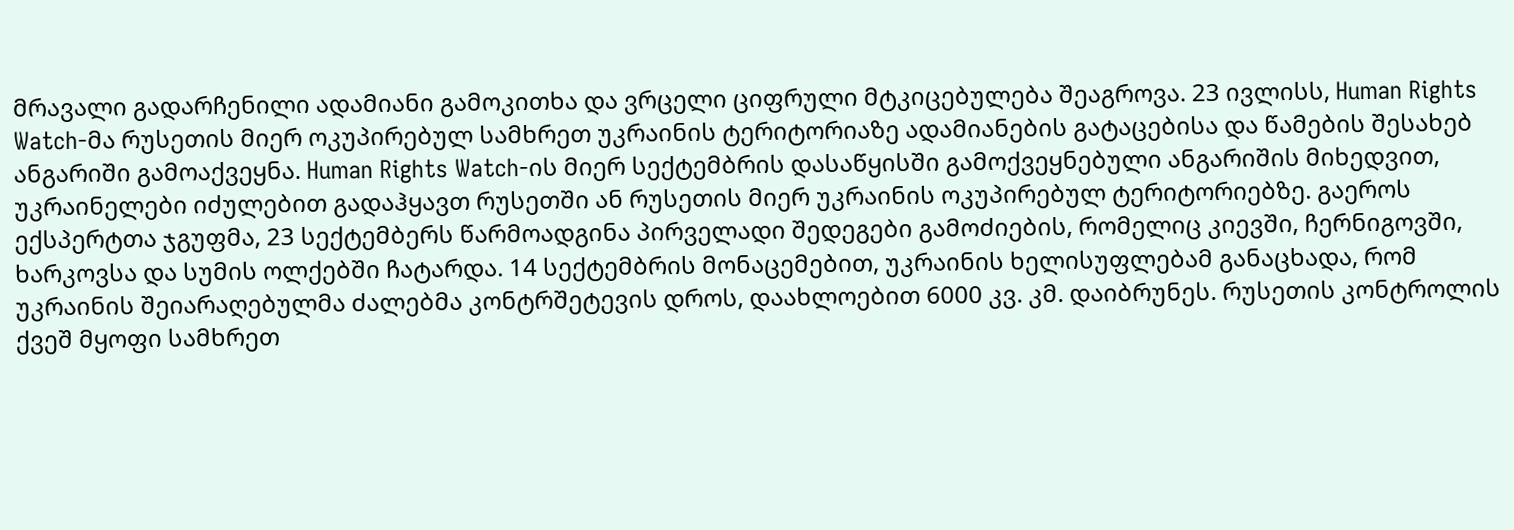მრავალი გადარჩენილი ადამიანი გამოკითხა და ვრცელი ციფრული მტკიცებულება შეაგროვა. 23 ივლისს, Human Rights Watch-მა რუსეთის მიერ ოკუპირებულ სამხრეთ უკრაინის ტერიტორიაზე ადამიანების გატაცებისა და წამების შესახებ ანგარიში გამოაქვეყნა. Human Rights Watch-ის მიერ სექტემბრის დასაწყისში გამოქვეყნებული ანგარიშის მიხედვით, უკრაინელები იძულებით გადაჰყავთ რუსეთში ან რუსეთის მიერ უკრაინის ოკუპირებულ ტერიტორიებზე. გაეროს ექსპერტთა ჯგუფმა, 23 სექტემბერს წარმოადგინა პირველადი შედეგები გამოძიების, რომელიც კიევში, ჩერნიგოვში, ხარკოვსა და სუმის ოლქებში ჩატარდა. 14 სექტემბრის მონაცემებით, უკრაინის ხელისუფლებამ განაცხადა, რომ უკრაინის შეიარაღებულმა ძალებმა კონტრშეტევის დროს, დაახლოებით 6000 კვ. კმ. დაიბრუნეს. რუსეთის კონტროლის ქვეშ მყოფი სამხრეთ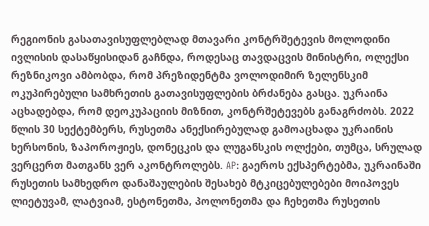რეგიონის გასათავისუფლებლად მთავარი კონტრშეტევის მოლოდინი ივლისის დასაწყისიდან გაჩნდა, როდესაც თავდაცვის მინისტრი, ოლექსი რეზნიკოვი ამბობდა, რომ პრეზიდენტმა ვოლოდიმირ ზელენსკიმ ოკუპირებული სამხრეთის გათავისუფლების ბრძანება გასცა. უკრაინა აცხადებდა, რომ დეოკუპაციის მიზნით, კონტრშეტევებს განაგრძობს. 2022 წლის 30 სექტემბერს, რუსეთმა ანექსირებულად გამოაცხადა უკრაინის ხერსონის, ზაპოროჟიეს, დონეცკის და ლუგანსკის ოლქები, თუმცა, სრულად ვერცერთ მათგანს ვერ აკონტროლებს. AP: გაეროს ექსპერტებმა, უკრაინაში რუსეთის სამხედრო დანაშაულების შესახებ მტკიცებულებები მოიპოვეს ლიეტუვამ, ლატვიამ, ესტონეთმა, პოლონეთმა და ჩეხეთმა რუსეთის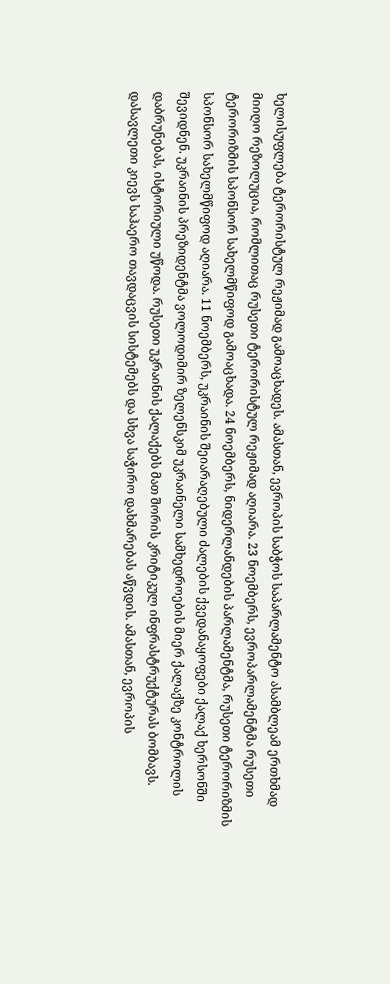ხელისუფლება ტერორისტულ რეჟიმად გამოაცხადეს. ამასთან, ევროპის საბჭოს საპარლამენტო ასამბლეამ ერთხმად მიიღო რეზოლუცია, რომლითაც რუსეთი ტერორისტულ რეჟიმად აღიარა. 23 ნოემბერს, ევროპარლამენტმა რუსეთი ტერორიზმის სპონსორ სახელმწიფოდ გამოაცხადა. 24 ნოემბერს, ნიდერლანდების პარლამენტმა, რუსეთი ტერორიზმის სპონსორ სახელმწიფოდ აღიარა. 11 ნოემბერს, უკრაინის შეიარაღებული ძალების ქვედანაყოფები ქალაქ ხერსონში შევიდნენ. უკრაინის პრეზიდენტმა ვოლოდიმირ ზელენსკიმ უკრაინელი სამხედროების მიერ ქალაქზე კონტროლის დაბრუნებას, ისტორიული უწოდა. რუსეთი უკრაინის ქალაქებს მათ შორის კრიტიკულ ინფრასტრუქტურას ბომბავს. დასავლეთი კიევს საჰაერო თავდაცვის სისტემებს და სხვა საჭირო დახმარებას აწვდის. ამასთან, ევროპის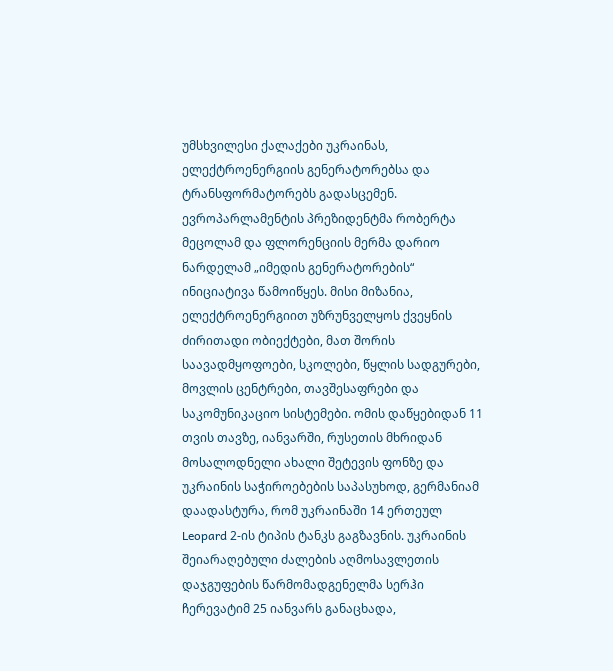უმსხვილესი ქალაქები უკრაინას, ელექტროენერგიის გენერატორებსა და ტრანსფორმატორებს გადასცემენ. ევროპარლამენტის პრეზიდენტმა რობერტა მეცოლამ და ფლორენციის მერმა დარიო ნარდელამ „იმედის გენერატორების“ ინიციატივა წამოიწყეს. მისი მიზანია, ელექტროენერგიით უზრუნველყოს ქვეყნის ძირითადი ობიექტები, მათ შორის საავადმყოფოები, სკოლები, წყლის სადგურები, მოვლის ცენტრები, თავშესაფრები და საკომუნიკაციო სისტემები. ომის დაწყებიდან 11 თვის თავზე, იანვარში, რუსეთის მხრიდან მოსალოდნელი ახალი შეტევის ფონზე და უკრაინის საჭიროებების საპასუხოდ, გერმანიამ დაადასტურა, რომ უკრაინაში 14 ერთეულ Leopard 2-ის ტიპის ტანკს გაგზავნის. უკრაინის შეიარაღებული ძალების აღმოსავლეთის დაჯგუფების წარმომადგენელმა სერჰი ჩერევატიმ 25 იანვარს განაცხადა,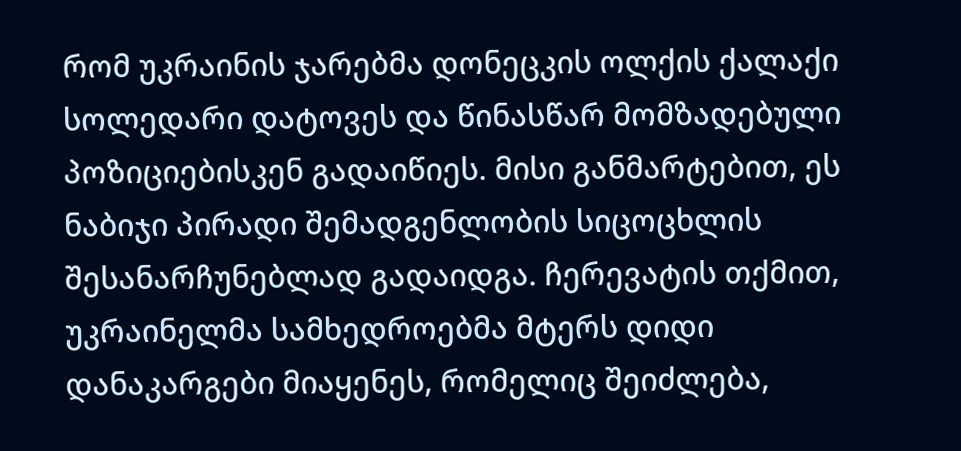რომ უკრაინის ჯარებმა დონეცკის ოლქის ქალაქი სოლედარი დატოვეს და წინასწარ მომზადებული პოზიციებისკენ გადაიწიეს. მისი განმარტებით, ეს ნაბიჯი პირადი შემადგენლობის სიცოცხლის შესანარჩუნებლად გადაიდგა. ჩერევატის თქმით, უკრაინელმა სამხედროებმა მტერს დიდი დანაკარგები მიაყენეს, რომელიც შეიძლება,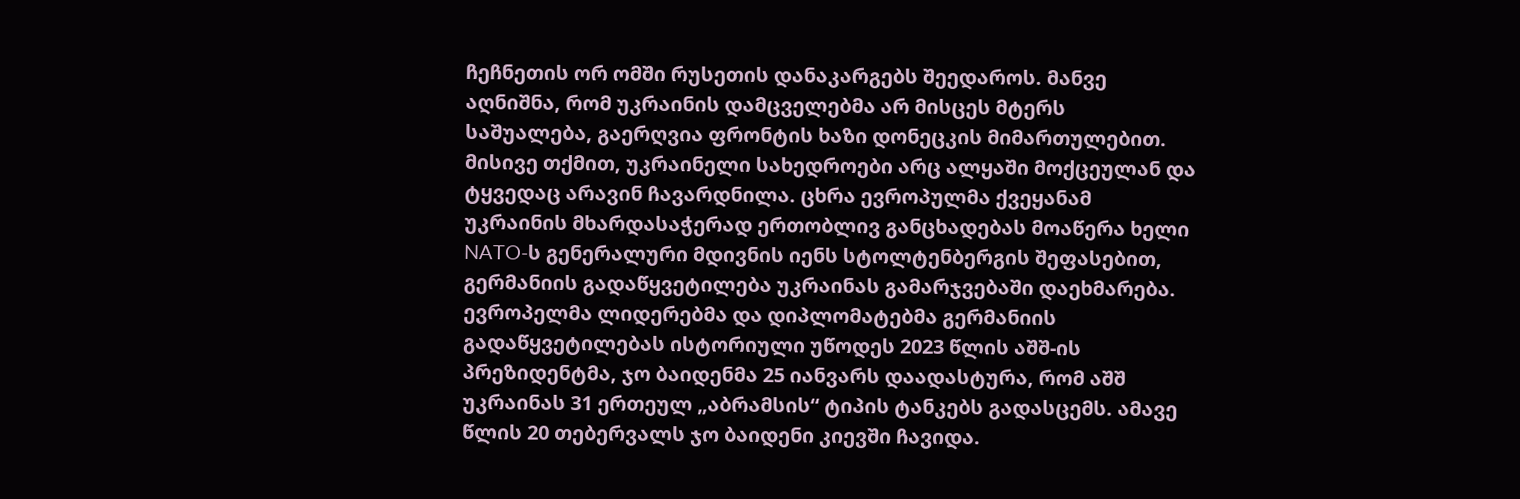ჩეჩნეთის ორ ომში რუსეთის დანაკარგებს შეედაროს. მანვე აღნიშნა, რომ უკრაინის დამცველებმა არ მისცეს მტერს საშუალება, გაერღვია ფრონტის ხაზი დონეცკის მიმართულებით. მისივე თქმით, უკრაინელი სახედროები არც ალყაში მოქცეულან და ტყვედაც არავინ ჩავარდნილა. ცხრა ევროპულმა ქვეყანამ უკრაინის მხარდასაჭერად ერთობლივ განცხადებას მოაწერა ხელი NATO-ს გენერალური მდივნის იენს სტოლტენბერგის შეფასებით, გერმანიის გადაწყვეტილება უკრაინას გამარჯვებაში დაეხმარება. ევროპელმა ლიდერებმა და დიპლომატებმა გერმანიის გადაწყვეტილებას ისტორიული უწოდეს 2023 წლის აშშ-ის პრეზიდენტმა, ჯო ბაიდენმა 25 იანვარს დაადასტურა, რომ აშშ უკრაინას 31 ერთეულ „აბრამსის“ ტიპის ტანკებს გადასცემს. ამავე წლის 20 თებერვალს ჯო ბაიდენი კიევში ჩავიდა.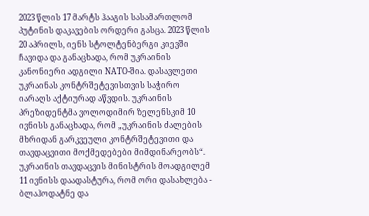2023 წლის 17 მარტს ჰააგის სასამართლომ პუტინის დაკავების ორდერი გასცა. 2023 წლის 20 აპრილს, იენს სტოლტენბერგი კიევში ჩავიდა და განაცხადა, რომ უკრაინის კანონიერი ადგილი NATO-შია. დასავლეთი უკრაინას კონტრშეტევისთვის საჭირო იარაღს აქტიურად აწვდის. უკრაინის პრეზიდენტმა ვოლოდიმირ ზელენსკიმ 10 ივნისს განაცხადა, რომ „უკრაინის ძალების მხრიდან გარკვეული კონტრშეტევითი და თავდაცვითი მოქმედებები მიმდინარეობს“. უკრაინის თავდაცვის მინისტრის მოადგილემ 11 ივნისს დაადასტურა, რომ ორი დასახლება - ბლაჰოდატნე და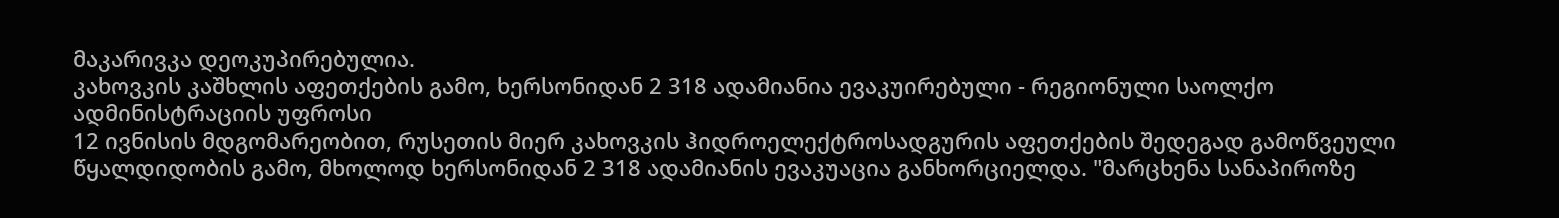მაკარივკა დეოკუპირებულია.
კახოვკის კაშხლის აფეთქების გამო, ხერსონიდან 2 318 ადამიანია ევაკუირებული - რეგიონული საოლქო ადმინისტრაციის უფროსი
12 ივნისის მდგომარეობით, რუსეთის მიერ კახოვკის ჰიდროელექტროსადგურის აფეთქების შედეგად გამოწვეული წყალდიდობის გამო, მხოლოდ ხერსონიდან 2 318 ადამიანის ევაკუაცია განხორციელდა. "მარცხენა სანაპიროზე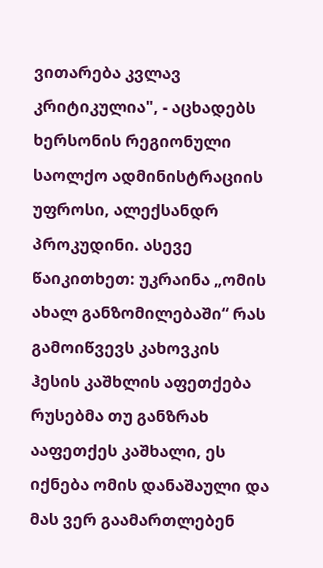ვითარება კვლავ კრიტიკულია", - აცხადებს ხერსონის რეგიონული საოლქო ადმინისტრაციის უფროსი, ალექსანდრ პროკუდინი. ასევე წაიკითხეთ: უკრაინა „ომის ახალ განზომილებაში“ რას გამოიწვევს კახოვკის ჰესის კაშხლის აფეთქება რუსებმა თუ განზრახ ააფეთქეს კაშხალი, ეს იქნება ომის დანაშაული და მას ვერ გაამართლებენ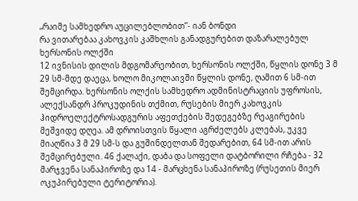„რაიმე სამხედრო აუცილებლობით“- იან ბონდი
რა ვითარებაა კახოვკის კაშხლის განადგურებით დაზარალებულ ხერსონის ოლქში
12 ივნისის დილის მდგომარეობით, ხერსონის ოლქში, წყლის დონე 3 მ 29 სმ-მდე დაეცა, ხოლო მიკოლაივში წყლის დონე, ღამით 6 სმ-ით შემცირდა. ხერსონის ოლქის სამხედრო ადმინისტრაციის უფროსის, ალექსანდრ პროკუდინის თქმით, რუსების მიერ კახოვკის ჰიდროელექტროსადგურის აფეთქების შედეგებზე რეაგირების მეშვიდე დღეა. ამ დროისთვის წყალი აგრძელებს კლებას, უკვე მიაღწია 3 მ 29 სმ-ს და გუშინდელთან შედარებით, 64 სმ-ით არის შემცირებული. 46 ქალაქი, დაბა და სოფელი დატბორილი რჩება - 32 მარჯვენა სანაპიროზე და 14 - მარცხენა სანაპიროზე (რუსეთის მიერ ოკუპირებული ტერიტორია).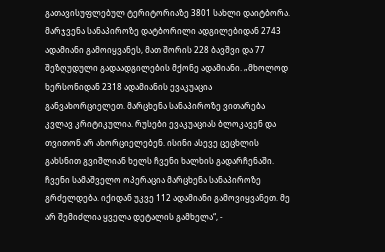გათავისუფლებულ ტერიტორიაზე 3801 სახლი დაიტბორა. მარჯვენა სანაპიროზე დატბორილი ადგილებიდან 2743 ადამიანი გამოიყვანეს, მათ შორის 228 ბავშვი და 77 შეზღუდული გადაადგილების მქონე ადამიანი. „მხოლოდ ხერსონიდან 2318 ადამიანის ევაკუაცია განვახორციელეთ. მარცხენა სანაპიროზე ვითარება კვლავ კრიტიკულია. რუსები ევაკუაციას ბლოკავენ და თვითონ არ ახორციელებენ. ისინი ასევე ცეცხლის გახსნით გვიშლიან ხელს ჩვენი ხალხის გადარჩენაში. ჩვენი სამაშველო ოპერაცია მარცხენა სანაპიროზე გრძელდება. იქიდან უკვე 112 ადამიანი გამოვიყვანეთ. მე არ შემიძლია ყველა დეტალის გამხელა“, -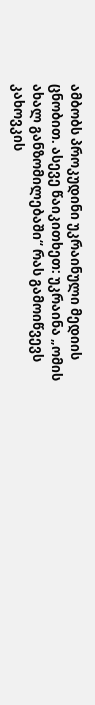ამბობს პროკუდინი უკრაინული მედიის ცნობით. ასევე წაიკითხეთ: უკრაინა „ომის ახალ განზომილებაში“ რას გამოიწვევს კახოვკის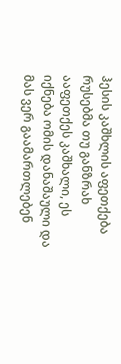ჰესის კაშხლის აფეთქება რუსებმა თუ განზრახ ააფეთქეს კაშხალი, ეს იქნება ომის დანაშაული და მას ვერ გაამართლებენ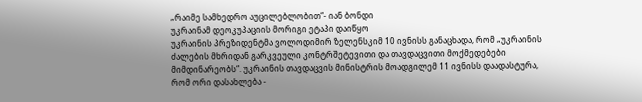„რაიმე სამხედრო აუცილებლობით“- იან ბონდი
უკრაინამ დეოკუპაციის მორიგი ეტაპი დაიწყო
უკრაინის პრეზიდენტმა ვოლოდიმირ ზელენსკიმ 10 ივნისს განაცხადა, რომ „უკრაინის ძალების მხრიდან გარკვეული კონტრშეტევითი და თავდაცვითი მოქმედებები მიმდინარეობს“. უკრაინის თავდაცვის მინისტრის მოადგილემ 11 ივნისს დაადასტურა, რომ ორი დასახლება -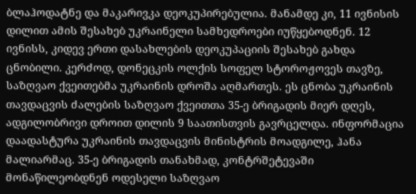ბლაჰოდატნე და მაკარივკა დეოკუპირებულია. მანამდე კი, 11 ივნისის დილით ამის შესახებ უკრაინელი სამხედროები იუწყებოდნენ. 12 ივნისს, კიდევ ერთი დასახლების დეოკუპაციის შესახებ გახდა ცნობილი. კერძოდ, დონეცკის ოლქის სოფელ სტოროჟოვეს თავზე, საზღვაო ქვეითებმა უკრაინის დროშა აღმართეს. ეს ცნობა უკრაინის თავდაცვის ძალების საზღვაო ქვეითთა 35-ე ბრიგადის მიერ დღეს, ადგილობრივი დროით დილის 9 საათისთვის გავრცელდა. ინფორმაცია დაადასტურა უკრაინის თავდაცვის მინისტრის მოადგილე, ჰანა მალიარმაც. 35-ე ბრიგადის თანახმად, კონტრშეტევაში მონაწილეობდნენ ოდესელი საზღვაო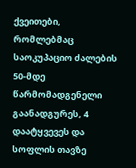ქვეითები, რომლებმაც საოკუპაციო ძალების 50-მდე წარმომადგენელი გაანადგურეს, 4 დაატყვევეს და სოფლის თავზე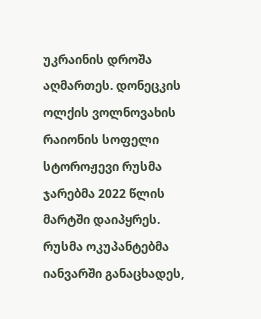უკრაინის დროშა აღმართეს. დონეცკის ოლქის ვოლნოვახის რაიონის სოფელი სტოროჟევი რუსმა ჯარებმა 2022 წლის მარტში დაიპყრეს. რუსმა ოკუპანტებმა იანვარში განაცხადეს,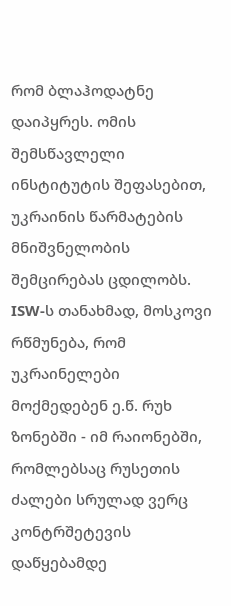რომ ბლაჰოდატნე დაიპყრეს. ომის შემსწავლელი ინსტიტუტის შეფასებით, უკრაინის წარმატების მნიშვნელობის შემცირებას ცდილობს. ISW-ს თანახმად, მოსკოვი რწმუნება, რომ უკრაინელები მოქმედებენ ე.წ. რუხ ზონებში - იმ რაიონებში, რომლებსაც რუსეთის ძალები სრულად ვერც კონტრშეტევის დაწყებამდე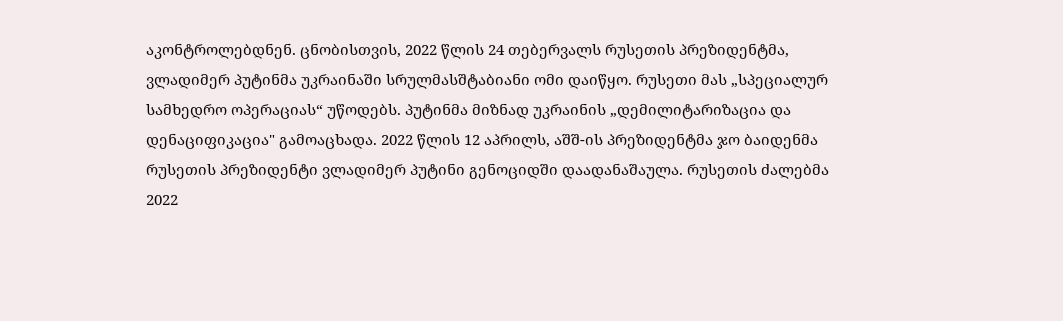აკონტროლებდნენ. ცნობისთვის, 2022 წლის 24 თებერვალს რუსეთის პრეზიდენტმა, ვლადიმერ პუტინმა უკრაინაში სრულმასშტაბიანი ომი დაიწყო. რუსეთი მას „სპეციალურ სამხედრო ოპერაციას“ უწოდებს. პუტინმა მიზნად უკრაინის „დემილიტარიზაცია და დენაციფიკაცია" გამოაცხადა. 2022 წლის 12 აპრილს, აშშ-ის პრეზიდენტმა ჯო ბაიდენმა რუსეთის პრეზიდენტი ვლადიმერ პუტინი გენოციდში დაადანაშაულა. რუსეთის ძალებმა 2022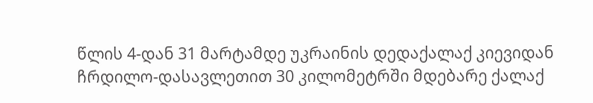წლის 4-დან 31 მარტამდე უკრაინის დედაქალაქ კიევიდან ჩრდილო-დასავლეთით 30 კილომეტრში მდებარე ქალაქ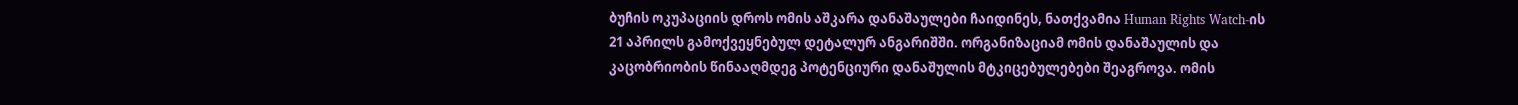ბუჩის ოკუპაციის დროს ომის აშკარა დანაშაულები ჩაიდინეს, ნათქვამია Human Rights Watch-ის 21 აპრილს გამოქვეყნებულ დეტალურ ანგარიშში. ორგანიზაციამ ომის დანაშაულის და კაცობრიობის წინააღმდეგ პოტენციური დანაშულის მტკიცებულებები შეაგროვა. ომის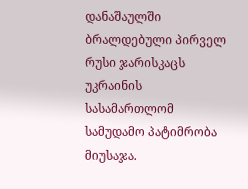დანაშაულში ბრალდებული პირველ რუსი ჯარისკაცს უკრაინის სასამართლომ სამუდამო პატიმრობა მიუსაჯა.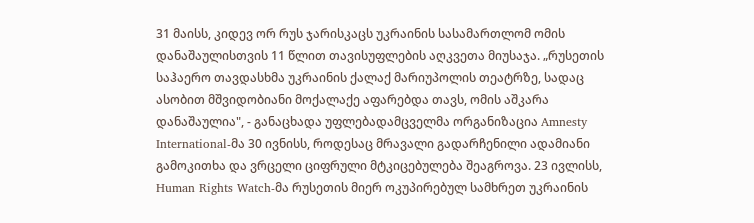31 მაისს, კიდევ ორ რუს ჯარისკაცს უკრაინის სასამართლომ ომის დანაშაულისთვის 11 წლით თავისუფლების აღკვეთა მიუსაჯა. „რუსეთის საჰაერო თავდასხმა უკრაინის ქალაქ მარიუპოლის თეატრზე, სადაც ასობით მშვიდობიანი მოქალაქე აფარებდა თავს, ომის აშკარა დანაშაულია", - განაცხადა უფლებადამცველმა ორგანიზაცია Amnesty International-მა 30 ივნისს, როდესაც მრავალი გადარჩენილი ადამიანი გამოკითხა და ვრცელი ციფრული მტკიცებულება შეაგროვა. 23 ივლისს, Human Rights Watch-მა რუსეთის მიერ ოკუპირებულ სამხრეთ უკრაინის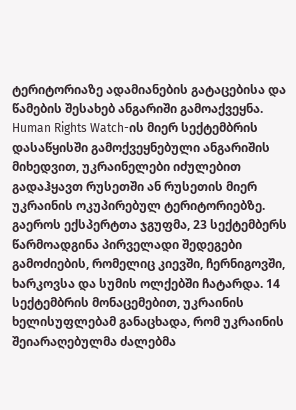ტერიტორიაზე ადამიანების გატაცებისა და წამების შესახებ ანგარიში გამოაქვეყნა. Human Rights Watch-ის მიერ სექტემბრის დასაწყისში გამოქვეყნებული ანგარიშის მიხედვით, უკრაინელები იძულებით გადაჰყავთ რუსეთში ან რუსეთის მიერ უკრაინის ოკუპირებულ ტერიტორიებზე. გაეროს ექსპერტთა ჯგუფმა, 23 სექტემბერს წარმოადგინა პირველადი შედეგები გამოძიების, რომელიც კიევში, ჩერნიგოვში, ხარკოვსა და სუმის ოლქებში ჩატარდა. 14 სექტემბრის მონაცემებით, უკრაინის ხელისუფლებამ განაცხადა, რომ უკრაინის შეიარაღებულმა ძალებმა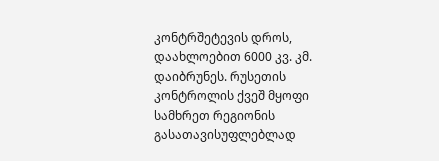კონტრშეტევის დროს, დაახლოებით 6000 კვ. კმ. დაიბრუნეს. რუსეთის კონტროლის ქვეშ მყოფი სამხრეთ რეგიონის გასათავისუფლებლად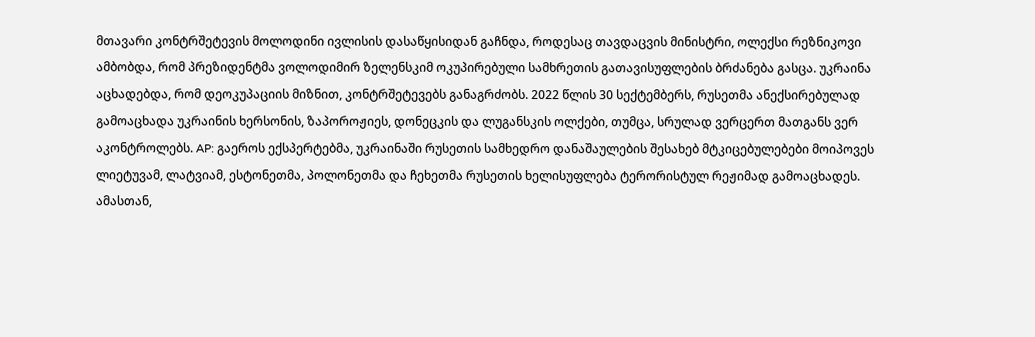მთავარი კონტრშეტევის მოლოდინი ივლისის დასაწყისიდან გაჩნდა, როდესაც თავდაცვის მინისტრი, ოლექსი რეზნიკოვი ამბობდა, რომ პრეზიდენტმა ვოლოდიმირ ზელენსკიმ ოკუპირებული სამხრეთის გათავისუფლების ბრძანება გასცა. უკრაინა აცხადებდა, რომ დეოკუპაციის მიზნით, კონტრშეტევებს განაგრძობს. 2022 წლის 30 სექტემბერს, რუსეთმა ანექსირებულად გამოაცხადა უკრაინის ხერსონის, ზაპოროჟიეს, დონეცკის და ლუგანსკის ოლქები, თუმცა, სრულად ვერცერთ მათგანს ვერ აკონტროლებს. AP: გაეროს ექსპერტებმა, უკრაინაში რუსეთის სამხედრო დანაშაულების შესახებ მტკიცებულებები მოიპოვეს ლიეტუვამ, ლატვიამ, ესტონეთმა, პოლონეთმა და ჩეხეთმა რუსეთის ხელისუფლება ტერორისტულ რეჟიმად გამოაცხადეს. ამასთან,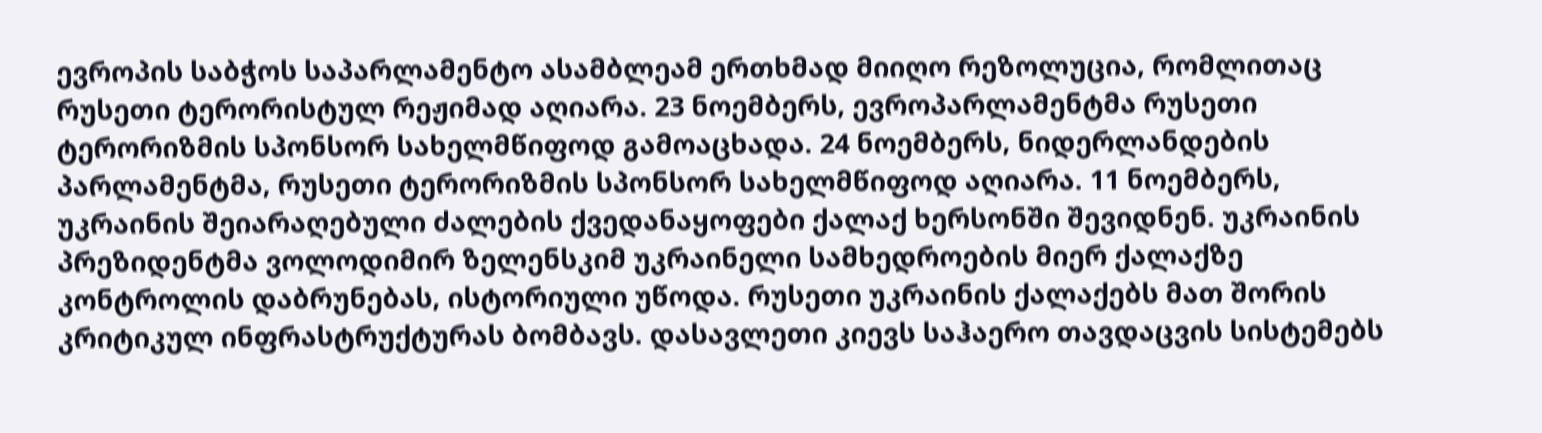ევროპის საბჭოს საპარლამენტო ასამბლეამ ერთხმად მიიღო რეზოლუცია, რომლითაც რუსეთი ტერორისტულ რეჟიმად აღიარა. 23 ნოემბერს, ევროპარლამენტმა რუსეთი ტერორიზმის სპონსორ სახელმწიფოდ გამოაცხადა. 24 ნოემბერს, ნიდერლანდების პარლამენტმა, რუსეთი ტერორიზმის სპონსორ სახელმწიფოდ აღიარა. 11 ნოემბერს, უკრაინის შეიარაღებული ძალების ქვედანაყოფები ქალაქ ხერსონში შევიდნენ. უკრაინის პრეზიდენტმა ვოლოდიმირ ზელენსკიმ უკრაინელი სამხედროების მიერ ქალაქზე კონტროლის დაბრუნებას, ისტორიული უწოდა. რუსეთი უკრაინის ქალაქებს მათ შორის კრიტიკულ ინფრასტრუქტურას ბომბავს. დასავლეთი კიევს საჰაერო თავდაცვის სისტემებს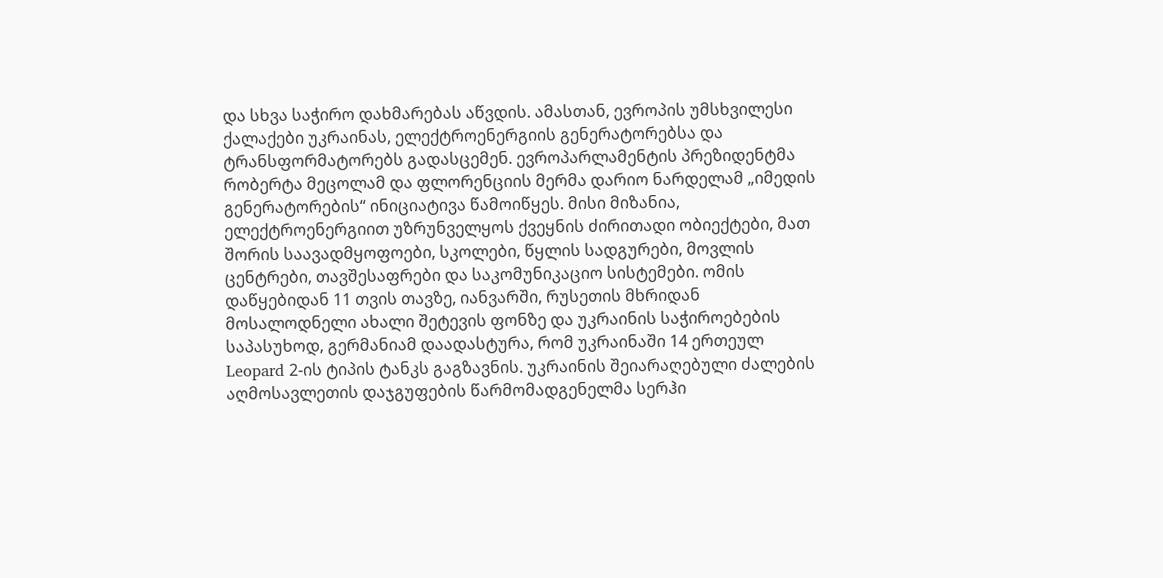და სხვა საჭირო დახმარებას აწვდის. ამასთან, ევროპის უმსხვილესი ქალაქები უკრაინას, ელექტროენერგიის გენერატორებსა და ტრანსფორმატორებს გადასცემენ. ევროპარლამენტის პრეზიდენტმა რობერტა მეცოლამ და ფლორენციის მერმა დარიო ნარდელამ „იმედის გენერატორების“ ინიციატივა წამოიწყეს. მისი მიზანია, ელექტროენერგიით უზრუნველყოს ქვეყნის ძირითადი ობიექტები, მათ შორის საავადმყოფოები, სკოლები, წყლის სადგურები, მოვლის ცენტრები, თავშესაფრები და საკომუნიკაციო სისტემები. ომის დაწყებიდან 11 თვის თავზე, იანვარში, რუსეთის მხრიდან მოსალოდნელი ახალი შეტევის ფონზე და უკრაინის საჭიროებების საპასუხოდ, გერმანიამ დაადასტურა, რომ უკრაინაში 14 ერთეულ Leopard 2-ის ტიპის ტანკს გაგზავნის. უკრაინის შეიარაღებული ძალების აღმოსავლეთის დაჯგუფების წარმომადგენელმა სერჰი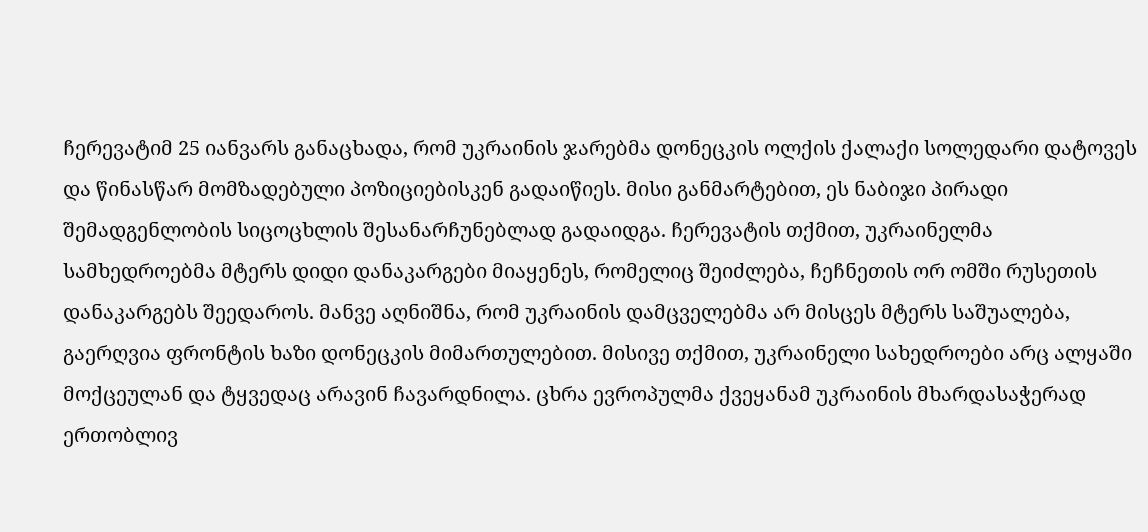ჩერევატიმ 25 იანვარს განაცხადა, რომ უკრაინის ჯარებმა დონეცკის ოლქის ქალაქი სოლედარი დატოვეს და წინასწარ მომზადებული პოზიციებისკენ გადაიწიეს. მისი განმარტებით, ეს ნაბიჯი პირადი შემადგენლობის სიცოცხლის შესანარჩუნებლად გადაიდგა. ჩერევატის თქმით, უკრაინელმა სამხედროებმა მტერს დიდი დანაკარგები მიაყენეს, რომელიც შეიძლება, ჩეჩნეთის ორ ომში რუსეთის დანაკარგებს შეედაროს. მანვე აღნიშნა, რომ უკრაინის დამცველებმა არ მისცეს მტერს საშუალება, გაერღვია ფრონტის ხაზი დონეცკის მიმართულებით. მისივე თქმით, უკრაინელი სახედროები არც ალყაში მოქცეულან და ტყვედაც არავინ ჩავარდნილა. ცხრა ევროპულმა ქვეყანამ უკრაინის მხარდასაჭერად ერთობლივ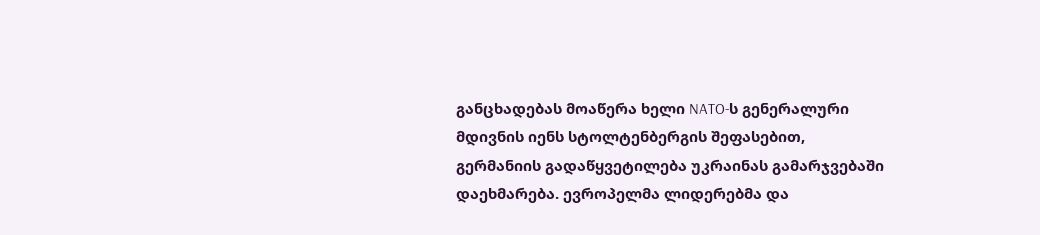განცხადებას მოაწერა ხელი NATO-ს გენერალური მდივნის იენს სტოლტენბერგის შეფასებით, გერმანიის გადაწყვეტილება უკრაინას გამარჯვებაში დაეხმარება. ევროპელმა ლიდერებმა და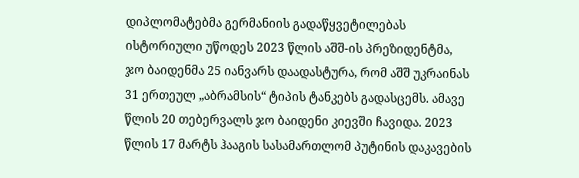დიპლომატებმა გერმანიის გადაწყვეტილებას ისტორიული უწოდეს 2023 წლის აშშ-ის პრეზიდენტმა, ჯო ბაიდენმა 25 იანვარს დაადასტურა, რომ აშშ უკრაინას 31 ერთეულ „აბრამსის“ ტიპის ტანკებს გადასცემს. ამავე წლის 20 თებერვალს ჯო ბაიდენი კიევში ჩავიდა. 2023 წლის 17 მარტს ჰააგის სასამართლომ პუტინის დაკავების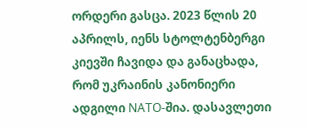ორდერი გასცა. 2023 წლის 20 აპრილს, იენს სტოლტენბერგი კიევში ჩავიდა და განაცხადა, რომ უკრაინის კანონიერი ადგილი NATO-შია. დასავლეთი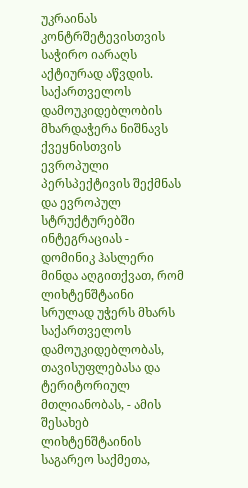უკრაინას კონტრშეტევისთვის საჭირო იარაღს აქტიურად აწვდის.
საქართველოს დამოუკიდებლობის მხარდაჭერა ნიშნავს ქვეყნისთვის ევროპული პერსპექტივის შექმნას და ევროპულ სტრუქტურებში ინტეგრაციას - დომინიკ ჰასლერი
მინდა აღგითქვათ, რომ ლიხტენშტაინი სრულად უჭერს მხარს საქართველოს დამოუკიდებლობას, თავისუფლებასა და ტერიტორიულ მთლიანობას, - ამის შესახებ ლიხტენშტაინის საგარეო საქმეთა,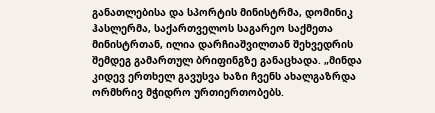განათლებისა და სპორტის მინისტრმა, დომინიკ ჰასლერმა, საქართველოს საგარეო საქმეთა მინისტრთან, ილია დარჩიაშვილთან შეხვედრის შემდეგ გამართულ ბრიფინგზე განაცხადა. „მინდა კიდევ ერთხელ გავუსვა ხაზი ჩვენს ახალგაზრდა ორმხრივ მჭიდრო ურთიერთობებს.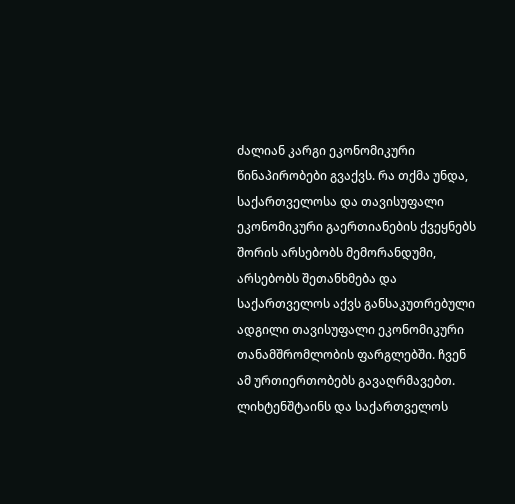ძალიან კარგი ეკონომიკური წინაპირობები გვაქვს. რა თქმა უნდა, საქართველოსა და თავისუფალი ეკონომიკური გაერთიანების ქვეყნებს შორის არსებობს მემორანდუმი, არსებობს შეთანხმება და საქართველოს აქვს განსაკუთრებული ადგილი თავისუფალი ეკონომიკური თანამშრომლობის ფარგლებში. ჩვენ ამ ურთიერთობებს გავაღრმავებთ. ლიხტენშტაინს და საქართველოს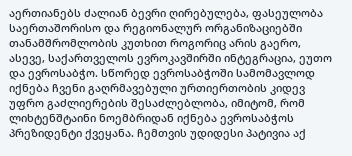აერთიანებს ძალიან ბევრი ღირებულება, ფასეულობა საერთაშორისო და რეგიონალურ ორგანიზაციებში თანამშრომლობის კუთხით როგორიც არის გაერო, ასევე, საქართველოს ევროკავშირში ინტეგრაცია, ეუთო და ევროსაბჭო. სწორედ ევროსაბჭოში სამომავლოდ იქნება ჩვენი გაღრმავებული ურთიერთობის კიდევ უფრო გაძლიერების შესაძლებლობა, იმიტომ, რომ ლიხტენშტაინი ნოემბრიდან იქნება ევროსაბჭოს პრეზიდენტი ქვეყანა. ჩემთვის უდიდესი პატივია აქ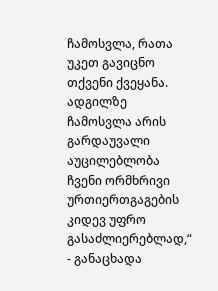ჩამოსვლა, რათა უკეთ გავიცნო თქვენი ქვეყანა. ადგილზე ჩამოსვლა არის გარდაუვალი აუცილებლობა ჩვენი ორმხრივი ურთიერთგაგების კიდევ უფრო გასაძლიერებლად,“ - განაცხადა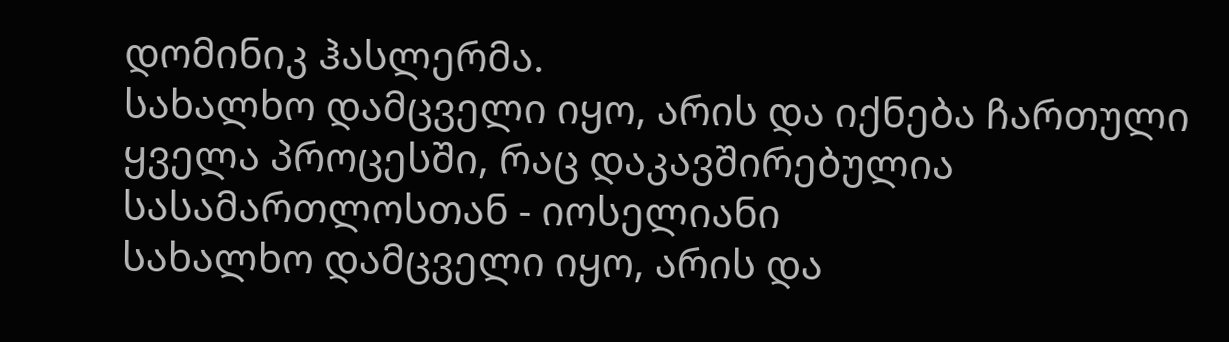დომინიკ ჰასლერმა.
სახალხო დამცველი იყო, არის და იქნება ჩართული ყველა პროცესში, რაც დაკავშირებულია სასამართლოსთან - იოსელიანი
სახალხო დამცველი იყო, არის და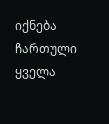იქნება ჩართული ყველა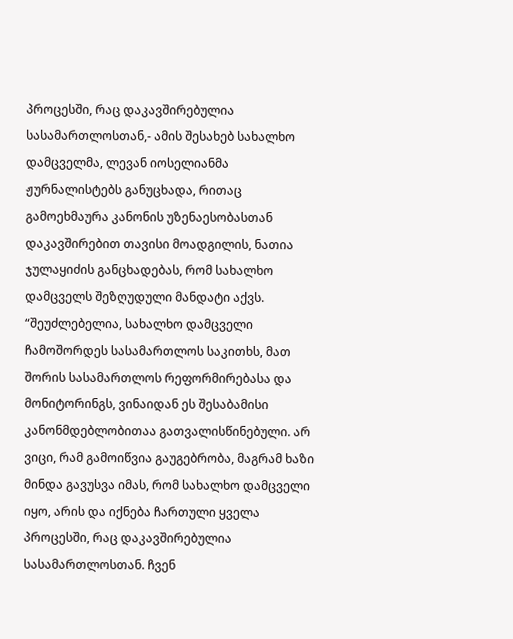პროცესში, რაც დაკავშირებულია სასამართლოსთან,- ამის შესახებ სახალხო დამცველმა, ლევან იოსელიანმა ჟურნალისტებს განუცხადა, რითაც გამოეხმაურა კანონის უზენაესობასთან დაკავშირებით თავისი მოადგილის, ნათია ჯულაყიძის განცხადებას, რომ სახალხო დამცველს შეზღუდული მანდატი აქვს. “შეუძლებელია, სახალხო დამცველი ჩამოშორდეს სასამართლოს საკითხს, მათ შორის სასამართლოს რეფორმირებასა და მონიტორინგს, ვინაიდან ეს შესაბამისი კანონმდებლობითაა გათვალისწინებული. არ ვიცი, რამ გამოიწვია გაუგებრობა, მაგრამ ხაზი მინდა გავუსვა იმას, რომ სახალხო დამცველი იყო, არის და იქნება ჩართული ყველა პროცესში, რაც დაკავშირებულია სასამართლოსთან. ჩვენ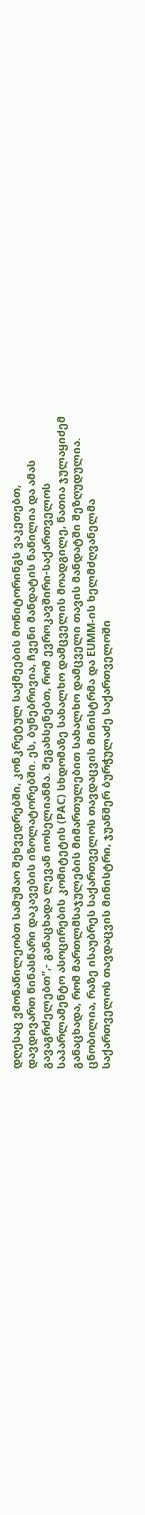დღესაც ვმონაწილეობთ სამუშაო შეხვედრებში, კონკრეტულ საქმეების მონიტორინგს ვაკეთებთ, დავდივართ წინასწარი დაკავების იზოლატორებში. ეს, ბუნებრივია, ჩვენი მანდატის ნაწილია და ამას გავაგრძელებთ”,- განაცხადა ლევან იოსელიანმა. შეგახსენებთ, რომ ევროკავშირი-საქართველოს საპარლამენტო ასოცირების კომიტეტის (PAC) სხდომაზე სახალხო დამცველის მოადგილე, ნათია ჯულაყიძემ განაცხადა, რომ მართლმსაჯულების მიმართულებით სახალხო დამცველი თავის მანდატში შეზღუდულია.
ცნობილია, რაზე ისაუბრეს საქართველოს თავდაცვის მინისტრმა და EUMM-ის ხელმძღვანელმა
საქართველოს თავდაცვის მინისტრი, ჯუანშერ ბურჭულაძე საქართველოში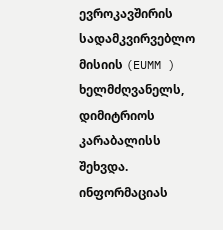ევროკავშირის სადამკვირვებლო მისიის (EUMM ) ხელმძღვანელს, დიმიტრიოს კარაბალისს შეხვდა. ინფორმაციას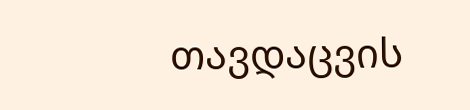თავდაცვის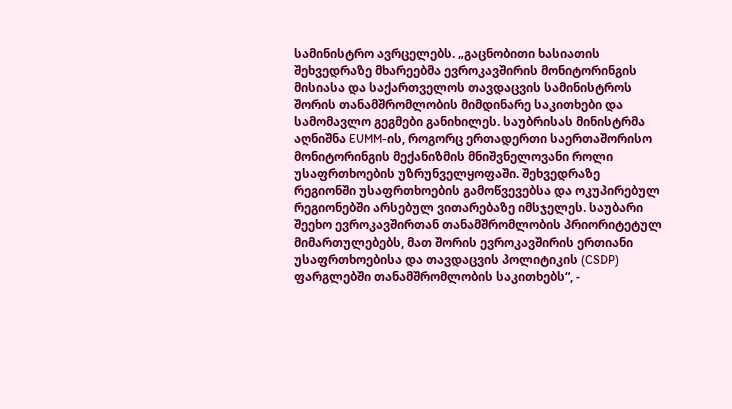სამინისტრო ავრცელებს. „გაცნობითი ხასიათის შეხვედრაზე მხარეებმა ევროკავშირის მონიტორინგის მისიასა და საქართველოს თავდაცვის სამინისტროს შორის თანამშრომლობის მიმდინარე საკითხები და სამომავლო გეგმები განიხილეს. საუბრისას მინისტრმა აღნიშნა EUMM-ის, როგორც ერთადერთი საერთაშორისო მონიტორინგის მექანიზმის მნიშვნელოვანი როლი უსაფრთხოების უზრუნველყოფაში. შეხვედრაზე რეგიონში უსაფრთხოების გამოწვევებსა და ოკუპირებულ რეგიონებში არსებულ ვითარებაზე იმსჯელეს. საუბარი შეეხო ევროკავშირთან თანამშრომლობის პრიორიტეტულ მიმართულებებს, მათ შორის ევროკავშირის ერთიანი უსაფრთხოებისა და თავდაცვის პოლიტიკის (CSDP) ფარგლებში თანამშრომლობის საკითხებს“, -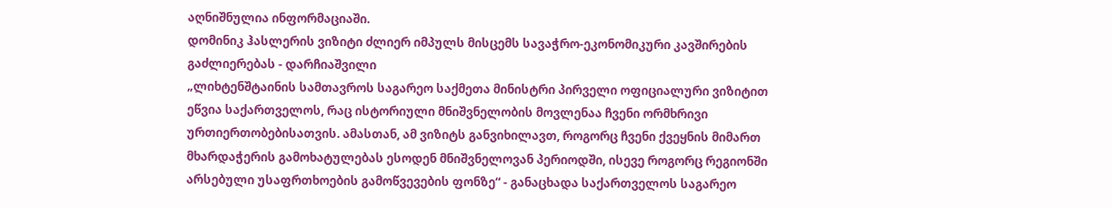აღნიშნულია ინფორმაციაში.
დომინიკ ჰასლერის ვიზიტი ძლიერ იმპულს მისცემს სავაჭრო-ეკონომიკური კავშირების გაძლიერებას - დარჩიაშვილი
„ლიხტენშტაინის სამთავროს საგარეო საქმეთა მინისტრი პირველი ოფიციალური ვიზიტით ეწვია საქართველოს, რაც ისტორიული მნიშვნელობის მოვლენაა ჩვენი ორმხრივი ურთიერთობებისათვის. ამასთან, ამ ვიზიტს განვიხილავთ, როგორც ჩვენი ქვეყნის მიმართ მხარდაჭერის გამოხატულებას ესოდენ მნიშვნელოვან პერიოდში, ისევე როგორც რეგიონში არსებული უსაფრთხოების გამოწვევების ფონზე“ - განაცხადა საქართველოს საგარეო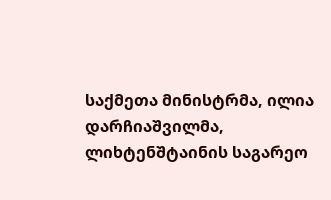საქმეთა მინისტრმა, ილია დარჩიაშვილმა, ლიხტენშტაინის საგარეო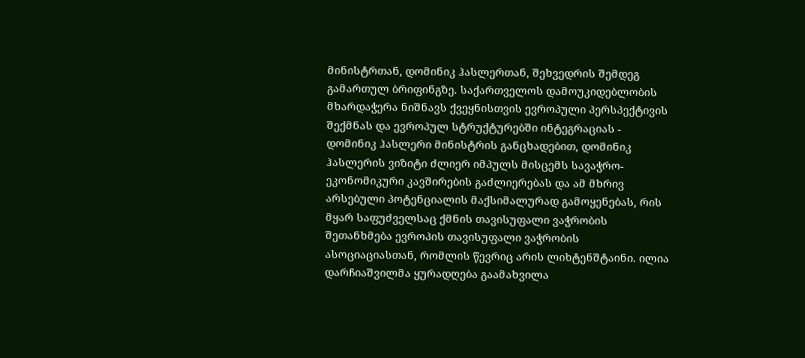მინისტრთან, დომინიკ ჰასლერთან, შეხვედრის შემდეგ გამართულ ბრიფინგზე. საქართველოს დამოუკიდებლობის მხარდაჭერა ნიშნავს ქვეყნისთვის ევროპული პერსპექტივის შექმნას და ევროპულ სტრუქტურებში ინტეგრაციას - დომინიკ ჰასლერი მინისტრის განცხადებით, დომინიკ ჰასლერის ვიზიტი ძლიერ იმპულს მისცემს სავაჭრო-ეკონომიკური კავშირების გაძლიერებას და ამ მხრივ არსებული პოტენციალის მაქსიმალურად გამოყენებას, რის მყარ საფუძველსაც ქმნის თავისუფალი ვაჭრობის შეთანხმება ევროპის თავისუფალი ვაჭრობის ასოციაციასთან, რომლის წევრიც არის ლიხტენშტაინი. ილია დარჩიაშვილმა ყურადღება გაამახვილა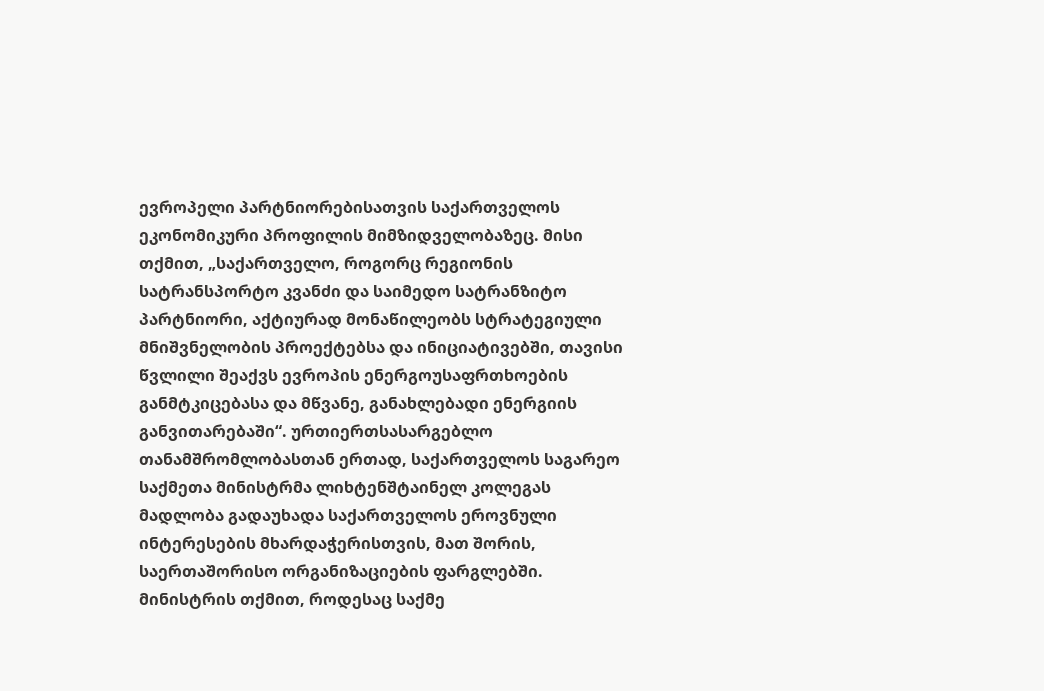ევროპელი პარტნიორებისათვის საქართველოს ეკონომიკური პროფილის მიმზიდველობაზეც. მისი თქმით, „საქართველო, როგორც რეგიონის სატრანსპორტო კვანძი და საიმედო სატრანზიტო პარტნიორი, აქტიურად მონაწილეობს სტრატეგიული მნიშვნელობის პროექტებსა და ინიციატივებში, თავისი წვლილი შეაქვს ევროპის ენერგოუსაფრთხოების განმტკიცებასა და მწვანე, განახლებადი ენერგიის განვითარებაში“. ურთიერთსასარგებლო თანამშრომლობასთან ერთად, საქართველოს საგარეო საქმეთა მინისტრმა ლიხტენშტაინელ კოლეგას მადლობა გადაუხადა საქართველოს ეროვნული ინტერესების მხარდაჭერისთვის, მათ შორის, საერთაშორისო ორგანიზაციების ფარგლებში. მინისტრის თქმით, როდესაც საქმე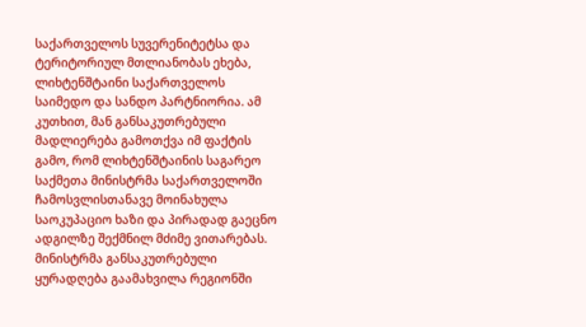საქართველოს სუვერენიტეტსა და ტერიტორიულ მთლიანობას ეხება, ლიხტენშტაინი საქართველოს საიმედო და სანდო პარტნიორია. ამ კუთხით, მან განსაკუთრებული მადლიერება გამოთქვა იმ ფაქტის გამო, რომ ლიხტენშტაინის საგარეო საქმეთა მინისტრმა საქართველოში ჩამოსვლისთანავე მოინახულა საოკუპაციო ხაზი და პირადად გაეცნო ადგილზე შექმნილ მძიმე ვითარებას. მინისტრმა განსაკუთრებული ყურადღება გაამახვილა რეგიონში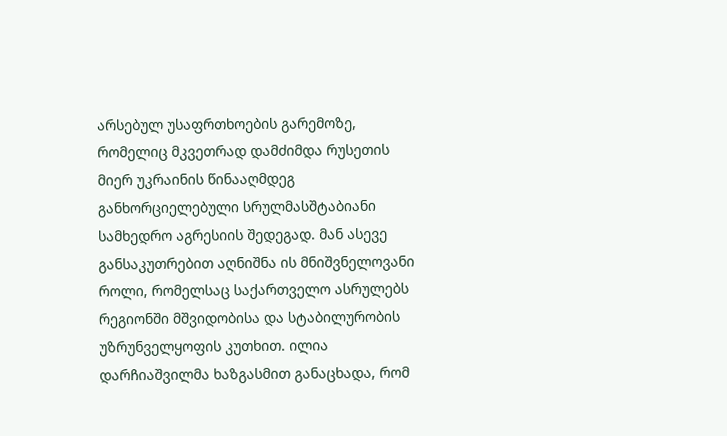არსებულ უსაფრთხოების გარემოზე, რომელიც მკვეთრად დამძიმდა რუსეთის მიერ უკრაინის წინააღმდეგ განხორციელებული სრულმასშტაბიანი სამხედრო აგრესიის შედეგად. მან ასევე განსაკუთრებით აღნიშნა ის მნიშვნელოვანი როლი, რომელსაც საქართველო ასრულებს რეგიონში მშვიდობისა და სტაბილურობის უზრუნველყოფის კუთხით. ილია დარჩიაშვილმა ხაზგასმით განაცხადა, რომ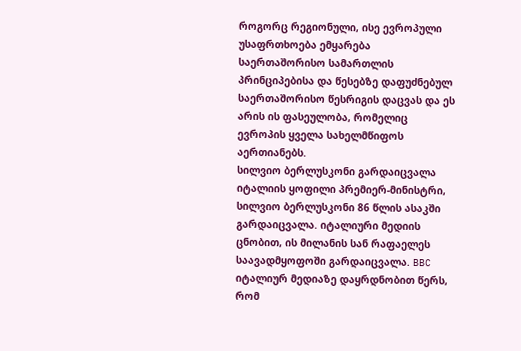როგორც რეგიონული, ისე ევროპული უსაფრთხოება ემყარება საერთაშორისო სამართლის პრინციპებისა და წესებზე დაფუძნებულ საერთაშორისო წესრიგის დაცვას და ეს არის ის ფასეულობა, რომელიც ევროპის ყველა სახელმწიფოს აერთიანებს.
სილვიო ბერლუსკონი გარდაიცვალა
იტალიის ყოფილი პრემიერ-მინისტრი, სილვიო ბერლუსკონი 86 წლის ასაკში გარდაიცვალა. იტალიური მედიის ცნობით, ის მილანის სან რაფაელეს საავადმყოფოში გარდაიცვალა. BBC იტალიურ მედიაზე დაყრდნობით წერს, რომ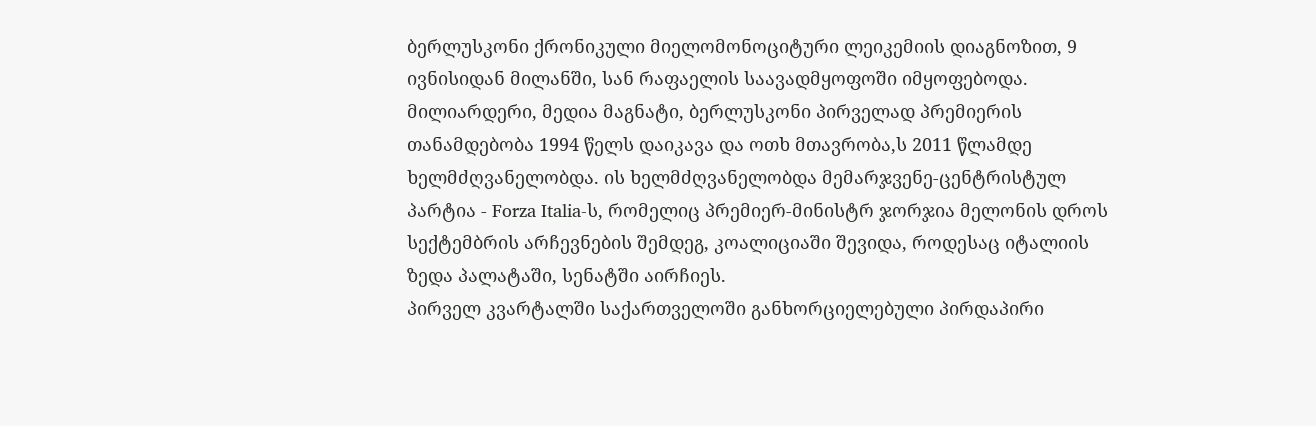ბერლუსკონი ქრონიკული მიელომონოციტური ლეიკემიის დიაგნოზით, 9 ივნისიდან მილანში, სან რაფაელის საავადმყოფოში იმყოფებოდა. მილიარდერი, მედია მაგნატი, ბერლუსკონი პირველად პრემიერის თანამდებობა 1994 წელს დაიკავა და ოთხ მთავრობა,ს 2011 წლამდე ხელმძღვანელობდა. ის ხელმძღვანელობდა მემარჯვენე-ცენტრისტულ პარტია - Forza Italia-ს, რომელიც პრემიერ-მინისტრ ჯორჯია მელონის დროს სექტემბრის არჩევნების შემდეგ, კოალიციაში შევიდა, როდესაც იტალიის ზედა პალატაში, სენატში აირჩიეს.
პირველ კვარტალში საქართველოში განხორციელებული პირდაპირი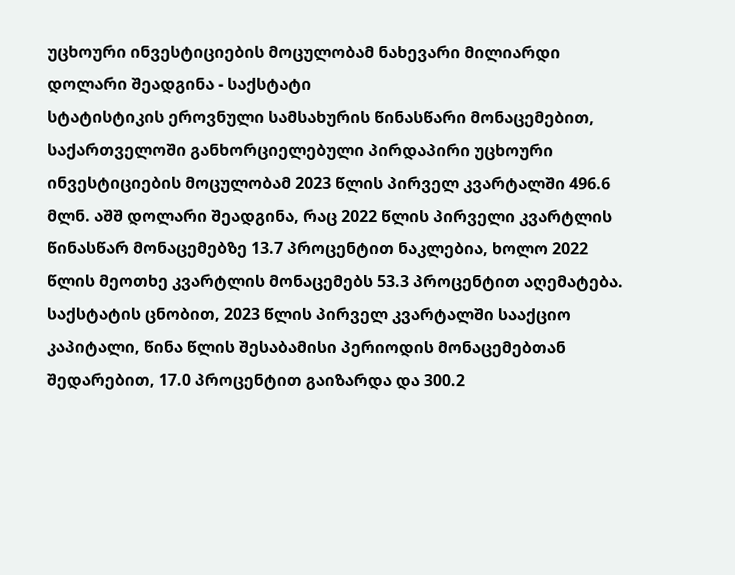უცხოური ინვესტიციების მოცულობამ ნახევარი მილიარდი დოლარი შეადგინა - საქსტატი
სტატისტიკის ეროვნული სამსახურის წინასწარი მონაცემებით, საქართველოში განხორციელებული პირდაპირი უცხოური ინვესტიციების მოცულობამ 2023 წლის პირველ კვარტალში 496.6 მლნ. აშშ დოლარი შეადგინა, რაც 2022 წლის პირველი კვარტლის წინასწარ მონაცემებზე 13.7 პროცენტით ნაკლებია, ხოლო 2022 წლის მეოთხე კვარტლის მონაცემებს 53.3 პროცენტით აღემატება. საქსტატის ცნობით, 2023 წლის პირველ კვარტალში სააქციო კაპიტალი, წინა წლის შესაბამისი პერიოდის მონაცემებთან შედარებით, 17.0 პროცენტით გაიზარდა და 300.2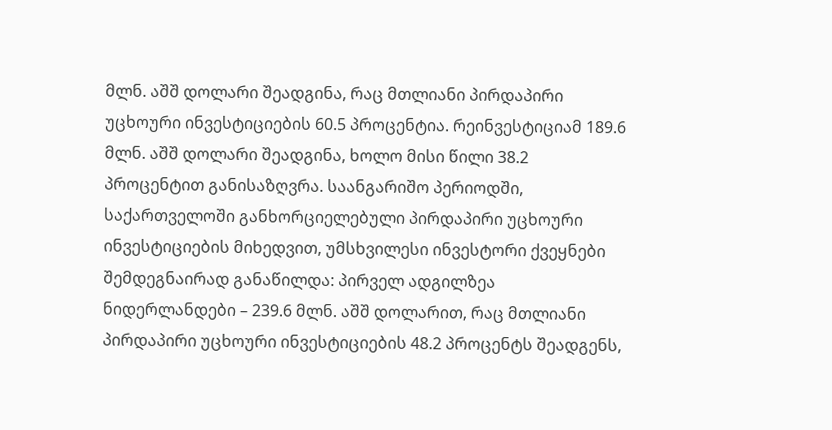მლნ. აშშ დოლარი შეადგინა, რაც მთლიანი პირდაპირი უცხოური ინვესტიციების 60.5 პროცენტია. რეინვესტიციამ 189.6 მლნ. აშშ დოლარი შეადგინა, ხოლო მისი წილი 38.2 პროცენტით განისაზღვრა. საანგარიშო პერიოდში, საქართველოში განხორციელებული პირდაპირი უცხოური ინვესტიციების მიხედვით, უმსხვილესი ინვესტორი ქვეყნები შემდეგნაირად განაწილდა: პირველ ადგილზეა ნიდერლანდები – 239.6 მლნ. აშშ დოლარით, რაც მთლიანი პირდაპირი უცხოური ინვესტიციების 48.2 პროცენტს შეადგენს,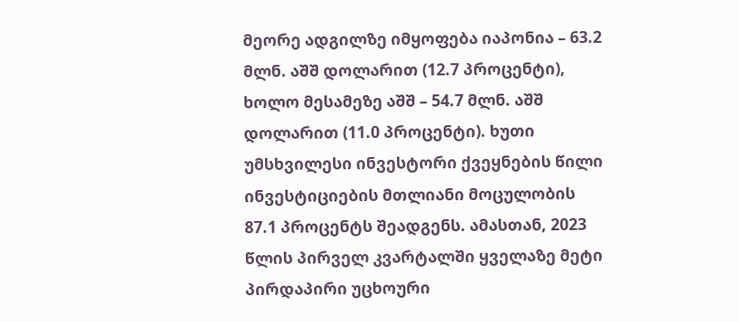მეორე ადგილზე იმყოფება იაპონია – 63.2 მლნ. აშშ დოლარით (12.7 პროცენტი), ხოლო მესამეზე აშშ – 54.7 მლნ. აშშ დოლარით (11.0 პროცენტი). ხუთი უმსხვილესი ინვესტორი ქვეყნების წილი ინვესტიციების მთლიანი მოცულობის 87.1 პროცენტს შეადგენს. ამასთან, 2023 წლის პირველ კვარტალში ყველაზე მეტი პირდაპირი უცხოური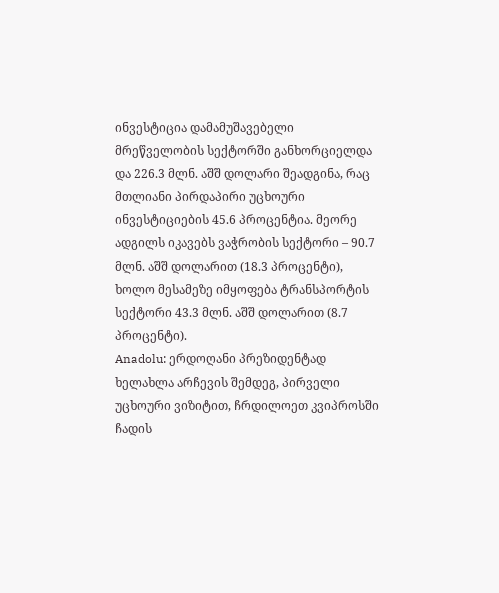ინვესტიცია დამამუშავებელი მრეწველობის სექტორში განხორციელდა და 226.3 მლნ. აშშ დოლარი შეადგინა, რაც მთლიანი პირდაპირი უცხოური ინვესტიციების 45.6 პროცენტია. მეორე ადგილს იკავებს ვაჭრობის სექტორი – 90.7 მლნ. აშშ დოლარით (18.3 პროცენტი), ხოლო მესამეზე იმყოფება ტრანსპორტის სექტორი 43.3 მლნ. აშშ დოლარით (8.7 პროცენტი).
Anadolu: ერდოღანი პრეზიდენტად ხელახლა არჩევის შემდეგ, პირველი უცხოური ვიზიტით, ჩრდილოეთ კვიპროსში ჩადის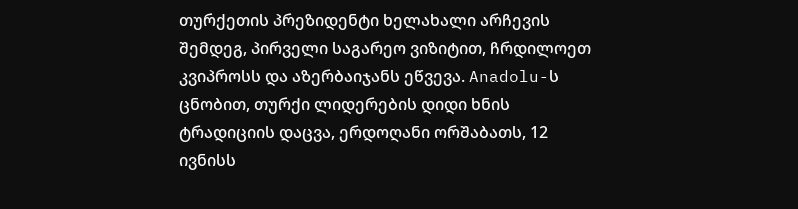თურქეთის პრეზიდენტი ხელახალი არჩევის შემდეგ, პირველი საგარეო ვიზიტით, ჩრდილოეთ კვიპროსს და აზერბაიჯანს ეწვევა. Anadolu-ს ცნობით, თურქი ლიდერების დიდი ხნის ტრადიციის დაცვა, ერდოღანი ორშაბათს, 12 ივნისს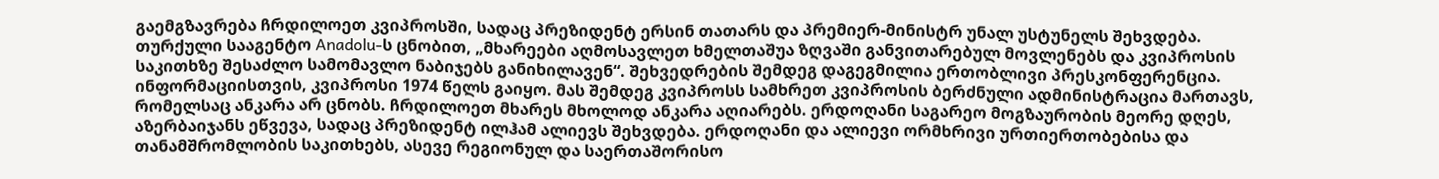გაემგზავრება ჩრდილოეთ კვიპროსში, სადაც პრეზიდენტ ერსინ თათარს და პრემიერ-მინისტრ უნალ უსტუნელს შეხვდება. თურქული სააგენტო Anadolu-ს ცნობით, „მხარეები აღმოსავლეთ ხმელთაშუა ზღვაში განვითარებულ მოვლენებს და კვიპროსის საკითხზე შესაძლო სამომავლო ნაბიჯებს განიხილავენ“. შეხვედრების შემდეგ დაგეგმილია ერთობლივი პრესკონფერენცია. ინფორმაციისთვის, კვიპროსი 1974 წელს გაიყო. მას შემდეგ კვიპროსს სამხრეთ კვიპროსის ბერძნული ადმინისტრაცია მართავს, რომელსაც ანკარა არ ცნობს. ჩრდილოეთ მხარეს მხოლოდ ანკარა აღიარებს. ერდოღანი საგარეო მოგზაურობის მეორე დღეს, აზერბაიჯანს ეწვევა, სადაც პრეზიდენტ ილჰამ ალიევს შეხვდება. ერდოღანი და ალიევი ორმხრივი ურთიერთობებისა და თანამშრომლობის საკითხებს, ასევე რეგიონულ და საერთაშორისო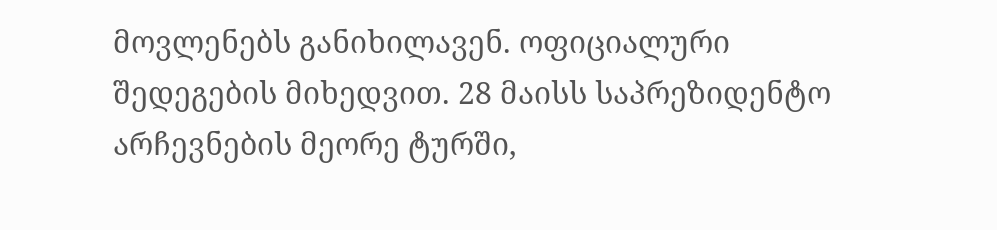მოვლენებს განიხილავენ. ოფიციალური შედეგების მიხედვით. 28 მაისს საპრეზიდენტო არჩევნების მეორე ტურში,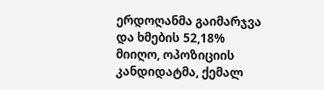ერდოღანმა გაიმარჯვა და ხმების 52,18% მიიღო, ოპოზიციის კანდიდატმა, ქემალ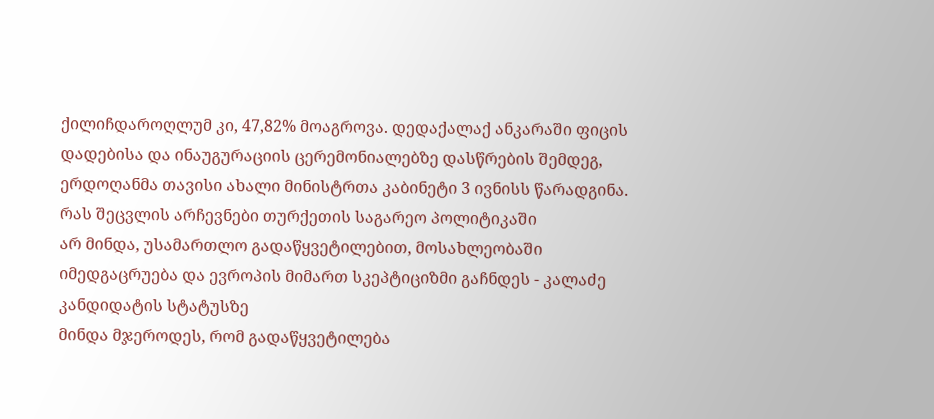ქილიჩდაროღლუმ კი, 47,82% მოაგროვა. დედაქალაქ ანკარაში ფიცის დადებისა და ინაუგურაციის ცერემონიალებზე დასწრების შემდეგ, ერდოღანმა თავისი ახალი მინისტრთა კაბინეტი 3 ივნისს წარადგინა. რას შეცვლის არჩევნები თურქეთის საგარეო პოლიტიკაში
არ მინდა, უსამართლო გადაწყვეტილებით, მოსახლეობაში იმედგაცრუება და ევროპის მიმართ სკეპტიციზმი გაჩნდეს - კალაძე კანდიდატის სტატუსზე
მინდა მჯეროდეს, რომ გადაწყვეტილება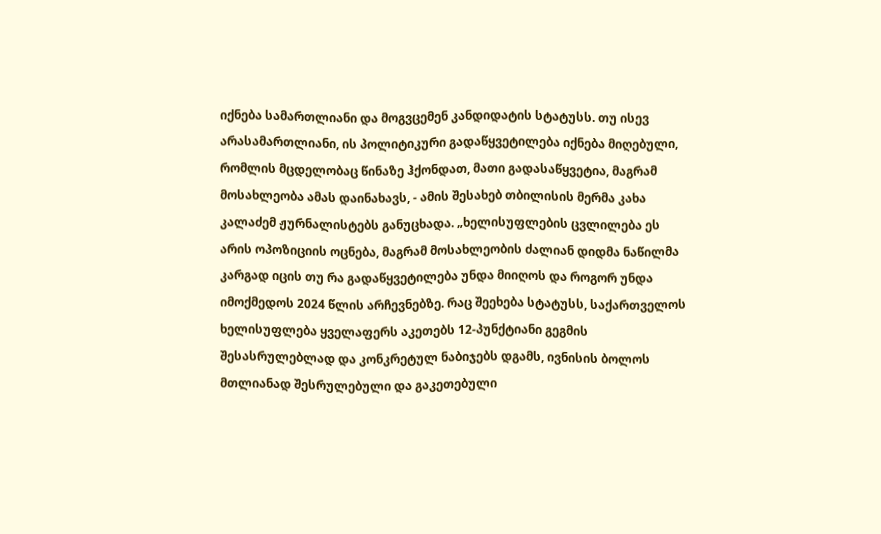იქნება სამართლიანი და მოგვცემენ კანდიდატის სტატუსს. თუ ისევ არასამართლიანი, ის პოლიტიკური გადაწყვეტილება იქნება მიღებული, რომლის მცდელობაც წინაზე ჰქონდათ, მათი გადასაწყვეტია, მაგრამ მოსახლეობა ამას დაინახავს, - ამის შესახებ თბილისის მერმა კახა კალაძემ ჟურნალისტებს განუცხადა. „ხელისუფლების ცვლილება ეს არის ოპოზიციის ოცნება, მაგრამ მოსახლეობის ძალიან დიდმა ნაწილმა კარგად იცის თუ რა გადაწყვეტილება უნდა მიიღოს და როგორ უნდა იმოქმედოს 2024 წლის არჩევნებზე. რაც შეეხება სტატუსს, საქართველოს ხელისუფლება ყველაფერს აკეთებს 12-პუნქტიანი გეგმის შესასრულებლად და კონკრეტულ ნაბიჯებს დგამს, ივნისის ბოლოს მთლიანად შესრულებული და გაკეთებული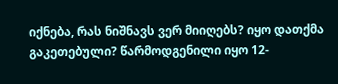იქნება, რას ნიშნავს ვერ მიიღებს? იყო დათქმა გაკეთებული? წარმოდგენილი იყო 12-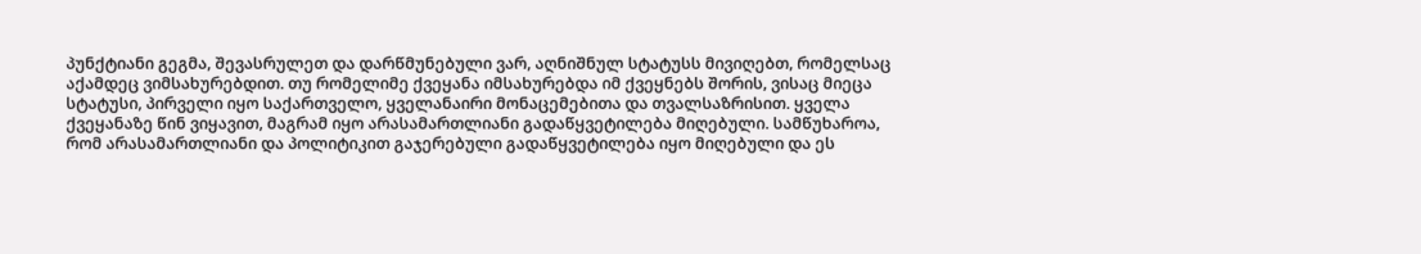პუნქტიანი გეგმა, შევასრულეთ და დარწმუნებული ვარ, აღნიშნულ სტატუსს მივიღებთ, რომელსაც აქამდეც ვიმსახურებდით. თუ რომელიმე ქვეყანა იმსახურებდა იმ ქვეყნებს შორის, ვისაც მიეცა სტატუსი, პირველი იყო საქართველო, ყველანაირი მონაცემებითა და თვალსაზრისით. ყველა ქვეყანაზე წინ ვიყავით, მაგრამ იყო არასამართლიანი გადაწყვეტილება მიღებული. სამწუხაროა, რომ არასამართლიანი და პოლიტიკით გაჯერებული გადაწყვეტილება იყო მიღებული და ეს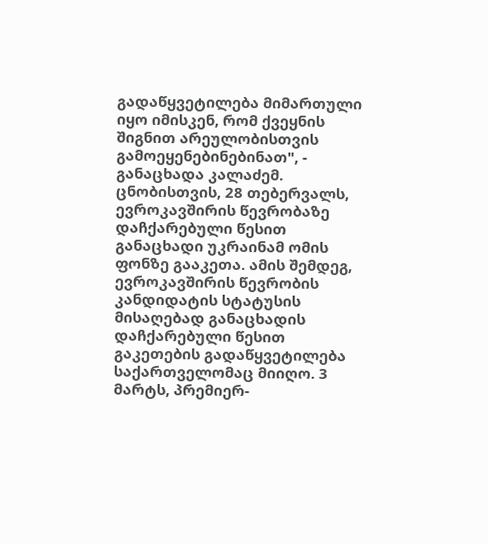გადაწყვეტილება მიმართული იყო იმისკენ, რომ ქვეყნის შიგნით არეულობისთვის გამოეყენებინებინათ", - განაცხადა კალაძემ. ცნობისთვის, 28 თებერვალს, ევროკავშირის წევრობაზე დაჩქარებული წესით განაცხადი უკრაინამ ომის ფონზე გააკეთა. ამის შემდეგ, ევროკავშირის წევრობის კანდიდატის სტატუსის მისაღებად განაცხადის დაჩქარებული წესით გაკეთების გადაწყვეტილება საქართველომაც მიიღო. 3 მარტს, პრემიერ-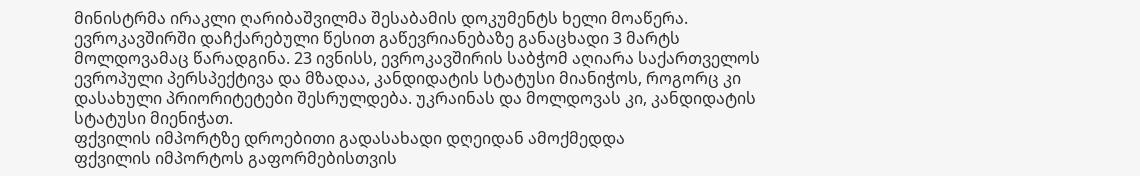მინისტრმა ირაკლი ღარიბაშვილმა შესაბამის დოკუმენტს ხელი მოაწერა. ევროკავშირში დაჩქარებული წესით გაწევრიანებაზე განაცხადი 3 მარტს მოლდოვამაც წარადგინა. 23 ივნისს, ევროკავშირის საბჭომ აღიარა საქართველოს ევროპული პერსპექტივა და მზადაა, კანდიდატის სტატუსი მიანიჭოს, როგორც კი დასახული პრიორიტეტები შესრულდება. უკრაინას და მოლდოვას კი, კანდიდატის სტატუსი მიენიჭათ.
ფქვილის იმპორტზე დროებითი გადასახადი დღეიდან ამოქმედდა
ფქვილის იმპორტოს გაფორმებისთვის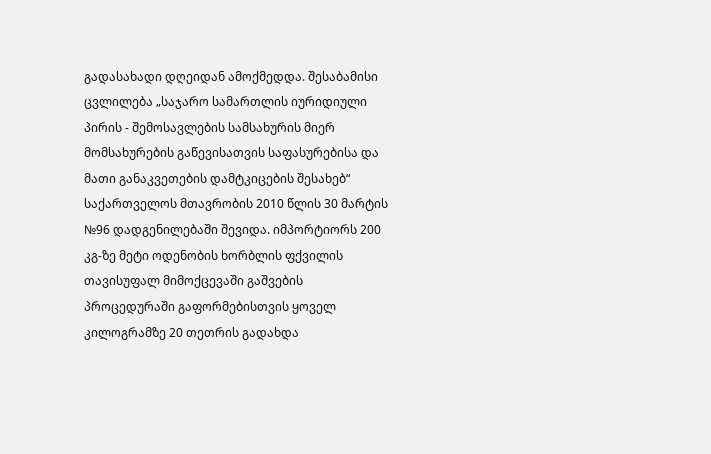გადასახადი დღეიდან ამოქმედდა. შესაბამისი ცვლილება „საჯარო სამართლის იურიდიული პირის - შემოსავლების სამსახურის მიერ მომსახურების გაწევისათვის საფასურებისა და მათი განაკვეთების დამტკიცების შესახებ“ საქართველოს მთავრობის 2010 წლის 30 მარტის №96 დადგენილებაში შევიდა. იმპორტიორს 200 კგ-ზე მეტი ოდენობის ხორბლის ფქვილის თავისუფალ მიმოქცევაში გაშვების პროცედურაში გაფორმებისთვის ყოველ კილოგრამზე 20 თეთრის გადახდა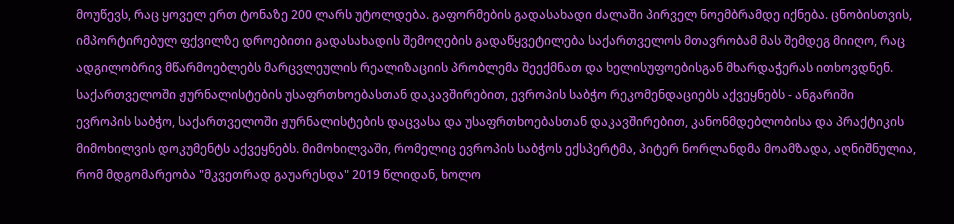მოუწევს, რაც ყოველ ერთ ტონაზე 200 ლარს უტოლდება. გაფორმების გადასახადი ძალაში პირველ ნოემბრამდე იქნება. ცნობისთვის, იმპორტირებულ ფქვილზე დროებითი გადასახადის შემოღების გადაწყვეტილება საქართველოს მთავრობამ მას შემდეგ მიიღო, რაც ადგილობრივ მწარმოებლებს მარცვლეულის რეალიზაციის პრობლემა შეექმნათ და ხელისუფოებისგან მხარდაჭერას ითხოვდნენ.
საქართველოში ჟურნალისტების უსაფრთხოებასთან დაკავშირებით, ევროპის საბჭო რეკომენდაციებს აქვეყნებს - ანგარიში
ევროპის საბჭო, საქართველოში ჟურნალისტების დაცვასა და უსაფრთხოებასთან დაკავშირებით, კანონმდებლობისა და პრაქტიკის მიმოხილვის დოკუმენტს აქვეყნებს. მიმოხილვაში, რომელიც ევროპის საბჭოს ექსპერტმა, პიტერ ნორლანდმა მოამზადა, აღნიშნულია, რომ მდგომარეობა "მკვეთრად გაუარესდა" 2019 წლიდან, ხოლო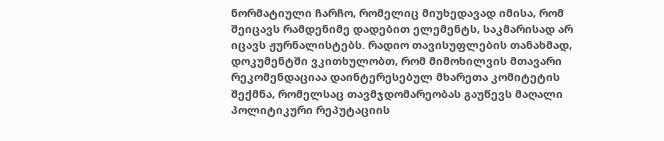ნორმატიული ჩარჩო, რომელიც მიუხედავად იმისა, რომ შეიცავს რამდენიმე დადებით ელემენტს, საკმარისად არ იცავს ჟურნალისტებს. რადიო თავისუფლების თანახმად, დოკუმენტში ვკითხულობთ, რომ მიმოხილვის მთავარი რეკომენდაციაა დაინტერესებულ მხარეთა კომიტეტის შექმნა, რომელსაც თავმჯდომარეობას გაუწევს მაღალი პოლიტიკური რეპუტაციის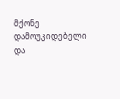მქონე დამოუკიდებელი და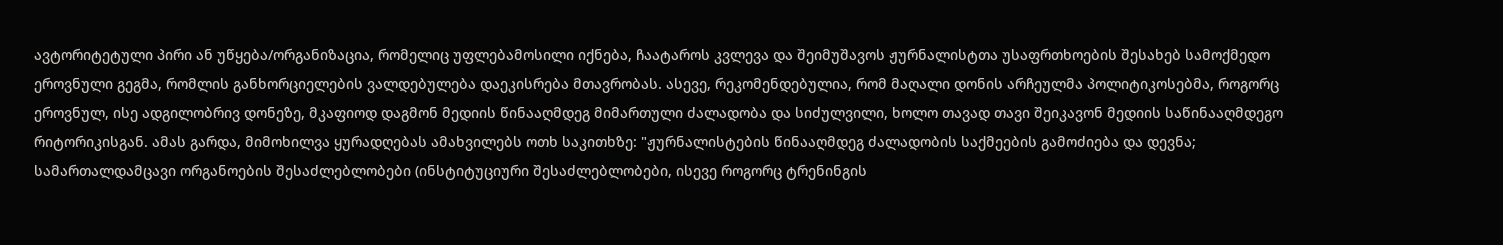ავტორიტეტული პირი ან უწყება/ორგანიზაცია, რომელიც უფლებამოსილი იქნება, ჩაატაროს კვლევა და შეიმუშავოს ჟურნალისტთა უსაფრთხოების შესახებ სამოქმედო ეროვნული გეგმა, რომლის განხორციელების ვალდებულება დაეკისრება მთავრობას. ასევე, რეკომენდებულია, რომ მაღალი დონის არჩეულმა პოლიტიკოსებმა, როგორც ეროვნულ, ისე ადგილობრივ დონეზე, მკაფიოდ დაგმონ მედიის წინააღმდეგ მიმართული ძალადობა და სიძულვილი, ხოლო თავად თავი შეიკავონ მედიის საწინააღმდეგო რიტორიკისგან. ამას გარდა, მიმოხილვა ყურადღებას ამახვილებს ოთხ საკითხზე: "ჟურნალისტების წინააღმდეგ ძალადობის საქმეების გამოძიება და დევნა; სამართალდამცავი ორგანოების შესაძლებლობები (ინსტიტუციური შესაძლებლობები, ისევე როგორც ტრენინგის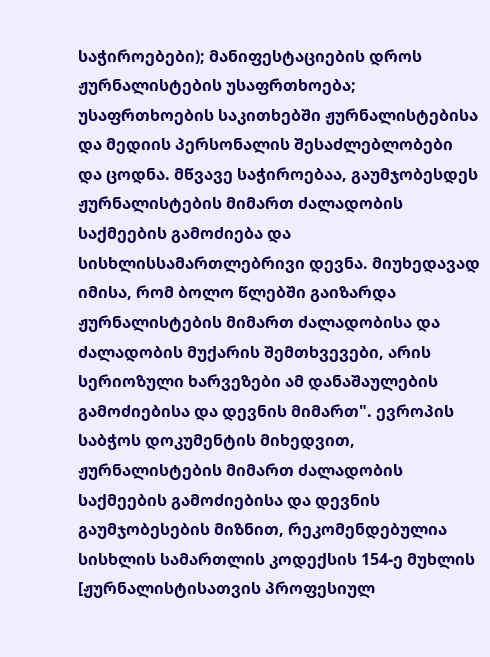საჭიროებები); მანიფესტაციების დროს ჟურნალისტების უსაფრთხოება; უსაფრთხოების საკითხებში ჟურნალისტებისა და მედიის პერსონალის შესაძლებლობები და ცოდნა. მწვავე საჭიროებაა, გაუმჯობესდეს ჟურნალისტების მიმართ ძალადობის საქმეების გამოძიება და სისხლისსამართლებრივი დევნა. მიუხედავად იმისა, რომ ბოლო წლებში გაიზარდა ჟურნალისტების მიმართ ძალადობისა და ძალადობის მუქარის შემთხვევები, არის სერიოზული ხარვეზები ამ დანაშაულების გამოძიებისა და დევნის მიმართ". ევროპის საბჭოს დოკუმენტის მიხედვით, ჟურნალისტების მიმართ ძალადობის საქმეების გამოძიებისა და დევნის გაუმჯობესების მიზნით, რეკომენდებულია სისხლის სამართლის კოდექსის 154-ე მუხლის [ჟურნალისტისათვის პროფესიულ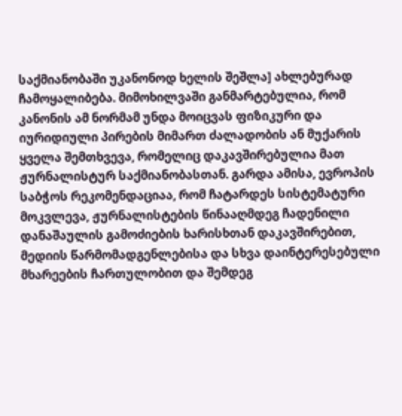საქმიანობაში უკანონოდ ხელის შეშლა] ახლებურად ჩამოყალიბება. მიმოხილვაში განმარტებულია, რომ კანონის ამ ნორმამ უნდა მოიცვას ფიზიკური და იურიდიული პირების მიმართ ძალადობის ან მუქარის ყველა შემთხვევა, რომელიც დაკავშირებულია მათ ჟურნალისტურ საქმიანობასთან. გარდა ამისა, ევროპის საბჭოს რეკომენდაციაა, რომ ჩატარდეს სისტემატური მოკვლევა, ჟურნალისტების წინააღმდეგ ჩადენილი დანაშაულის გამოძიების ხარისხთან დაკავშირებით, მედიის წარმომადგენლებისა და სხვა დაინტერესებული მხარეების ჩართულობით და შემდეგ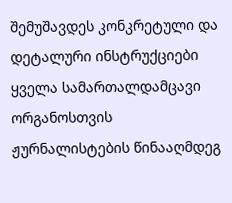შემუშავდეს კონკრეტული და დეტალური ინსტრუქციები ყველა სამართალდამცავი ორგანოსთვის ჟურნალისტების წინააღმდეგ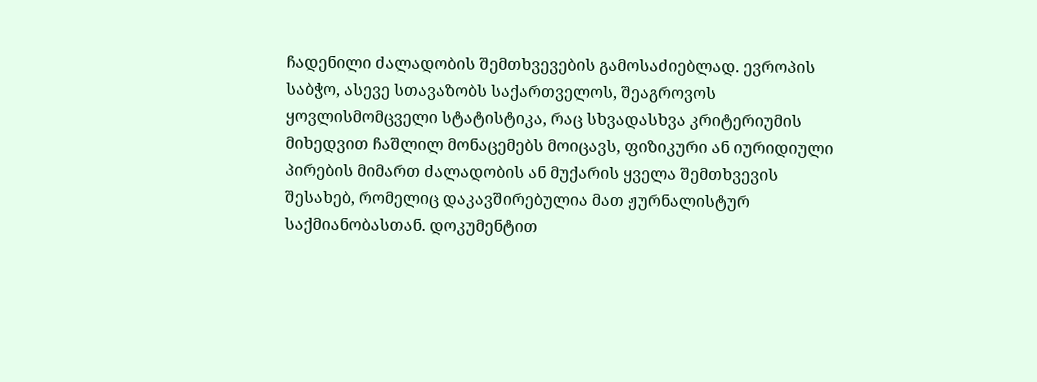ჩადენილი ძალადობის შემთხვევების გამოსაძიებლად. ევროპის საბჭო, ასევე სთავაზობს საქართველოს, შეაგროვოს ყოვლისმომცველი სტატისტიკა, რაც სხვადასხვა კრიტერიუმის მიხედვით ჩაშლილ მონაცემებს მოიცავს, ფიზიკური ან იურიდიული პირების მიმართ ძალადობის ან მუქარის ყველა შემთხვევის შესახებ, რომელიც დაკავშირებულია მათ ჟურნალისტურ საქმიანობასთან. დოკუმენტით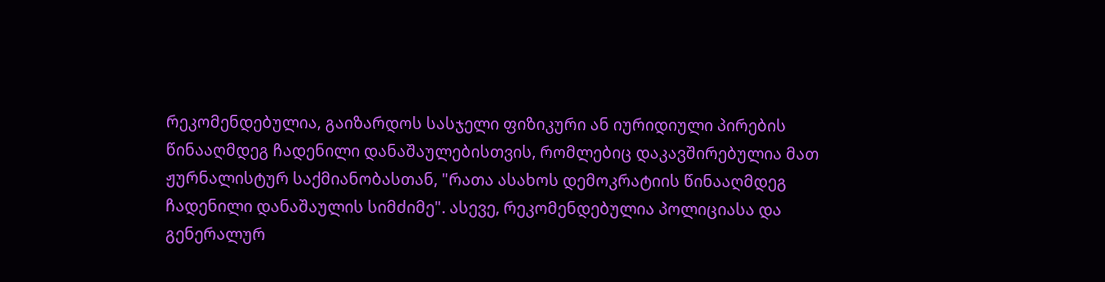რეკომენდებულია, გაიზარდოს სასჯელი ფიზიკური ან იურიდიული პირების წინააღმდეგ ჩადენილი დანაშაულებისთვის, რომლებიც დაკავშირებულია მათ ჟურნალისტურ საქმიანობასთან, "რათა ასახოს დემოკრატიის წინააღმდეგ ჩადენილი დანაშაულის სიმძიმე". ასევე, რეკომენდებულია პოლიციასა და გენერალურ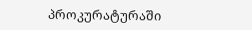პროკურატურაში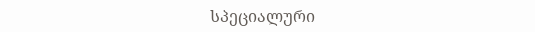სპეციალური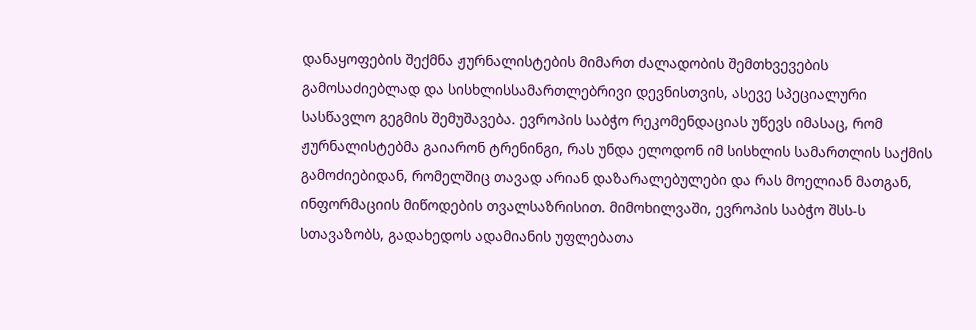დანაყოფების შექმნა ჟურნალისტების მიმართ ძალადობის შემთხვევების გამოსაძიებლად და სისხლისსამართლებრივი დევნისთვის, ასევე სპეციალური სასწავლო გეგმის შემუშავება. ევროპის საბჭო რეკომენდაციას უწევს იმასაც, რომ ჟურნალისტებმა გაიარონ ტრენინგი, რას უნდა ელოდონ იმ სისხლის სამართლის საქმის გამოძიებიდან, რომელშიც თავად არიან დაზარალებულები და რას მოელიან მათგან, ინფორმაციის მიწოდების თვალსაზრისით. მიმოხილვაში, ევროპის საბჭო შსს-ს სთავაზობს, გადახედოს ადამიანის უფლებათა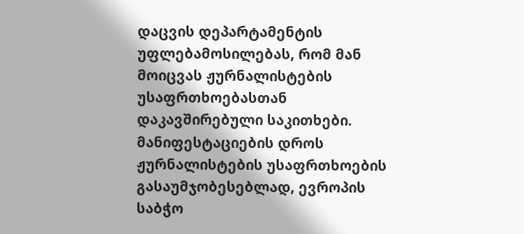დაცვის დეპარტამენტის უფლებამოსილებას, რომ მან მოიცვას ჟურნალისტების უსაფრთხოებასთან დაკავშირებული საკითხები. მანიფესტაციების დროს ჟურნალისტების უსაფრთხოების გასაუმჯობესებლად, ევროპის საბჭო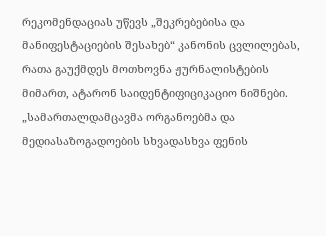რეკომენდაციას უწევს „შეკრებებისა და მანიფესტაციების შესახებ“ კანონის ცვლილებას, რათა გაუქმდეს მოთხოვნა ჟურნალისტების მიმართ, ატარონ საიდენტიფიციკაციო ნიშნები. „სამართალდამცავმა ორგანოებმა და მედიასაზოგადოების სხვადასხვა ფენის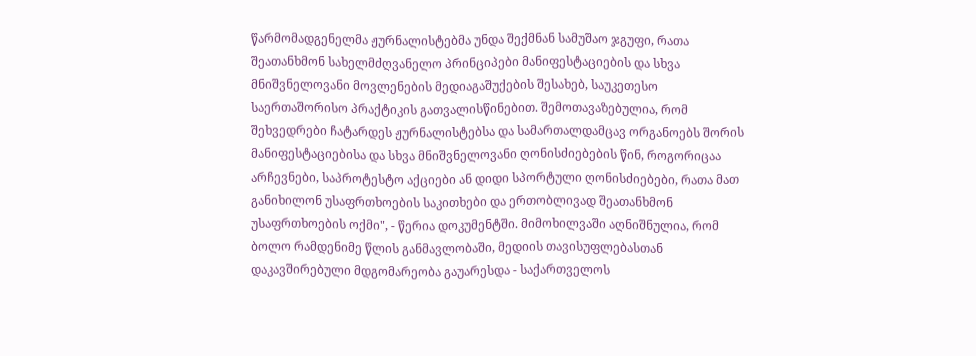წარმომადგენელმა ჟურნალისტებმა უნდა შექმნან სამუშაო ჯგუფი, რათა შეათანხმონ სახელმძღვანელო პრინციპები მანიფესტაციების და სხვა მნიშვნელოვანი მოვლენების მედიაგაშუქების შესახებ, საუკეთესო საერთაშორისო პრაქტიკის გათვალისწინებით. შემოთავაზებულია, რომ შეხვედრები ჩატარდეს ჟურნალისტებსა და სამართალდამცავ ორგანოებს შორის მანიფესტაციებისა და სხვა მნიშვნელოვანი ღონისძიებების წინ, როგორიცაა არჩევნები, საპროტესტო აქციები ან დიდი სპორტული ღონისძიებები, რათა მათ განიხილონ უსაფრთხოების საკითხები და ერთობლივად შეათანხმონ უსაფრთხოების ოქმი", - წერია დოკუმენტში. მიმოხილვაში აღნიშნულია, რომ ბოლო რამდენიმე წლის განმავლობაში, მედიის თავისუფლებასთან დაკავშირებული მდგომარეობა გაუარესდა - საქართველოს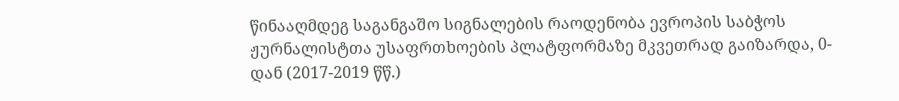წინააღმდეგ საგანგაშო სიგნალების რაოდენობა ევროპის საბჭოს ჟურნალისტთა უსაფრთხოების პლატფორმაზე მკვეთრად გაიზარდა, 0-დან (2017-2019 წწ.)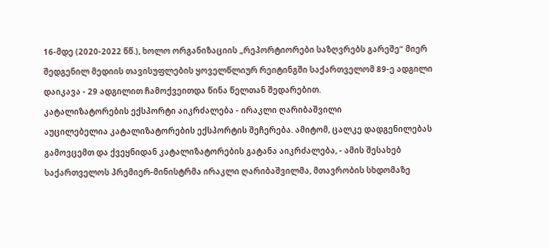16-მდე (2020-2022 წწ.), ხოლო ორგანიზაციის „რეპორტიორები საზღვრებს გარეშე“ მიერ შედგენილ მედიის თავისუფლების ყოველწლიურ რეიტინგში საქართველომ 89-ე ადგილი დაიკავა - 29 ადგილით ჩამოქვეითდა წინა წელთან შედარებით.
კატალიზატორების ექსპორტი აიკრძალება - ირაკლი ღარიბაშვილი
აუცილებელია კატალიზატორების ექსპორტის შეჩერება. ამიტომ, ცალკე დადგენილებას გამოვცემთ და ქვეყნიდან კატალიზატორების გატანა აიკრძალება, - ამის შესახებ საქართველოს პრემიერ-მინისტრმა ირაკლი ღარიბაშვილმა, მთავრობის სხდომაზე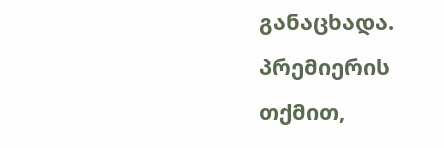განაცხადა. პრემიერის თქმით,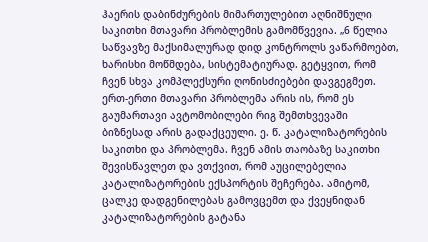ჰაერის დაბინძურების მიმართულებით აღნიშნული საკითხი მთავარი პრობლემის გამომწვევია. „6 წელია საწვავზე მაქსიმალურად დიდ კონტროლს ვაწარმოებთ, ხარისხი მოწმდება, სისტემატიურად. გეტყვით, რომ ჩვენ სხვა კომპლექსური ღონისძიებები დავგეგმეთ. ერთ-ერთი მთავარი პრობლემა არის ის, რომ ეს გაუმართავი ავტომობილები რიგ შემთხვევაში ბიზნესად არის გადაქცეული. ე. წ. კატალიზატორების საკითხი და პრობლემა. ჩვენ ამის თაობაზე საკითხი შევისწავლეთ და ვთქვით, რომ აუცილებელია კატალიზატორების ექსპორტის შეჩერება. ამიტომ, ცალკე დადგენილებას გამოვცემთ და ქვეყნიდან კატალიზატორების გატანა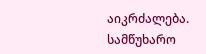აიკრძალება. სამწუხარო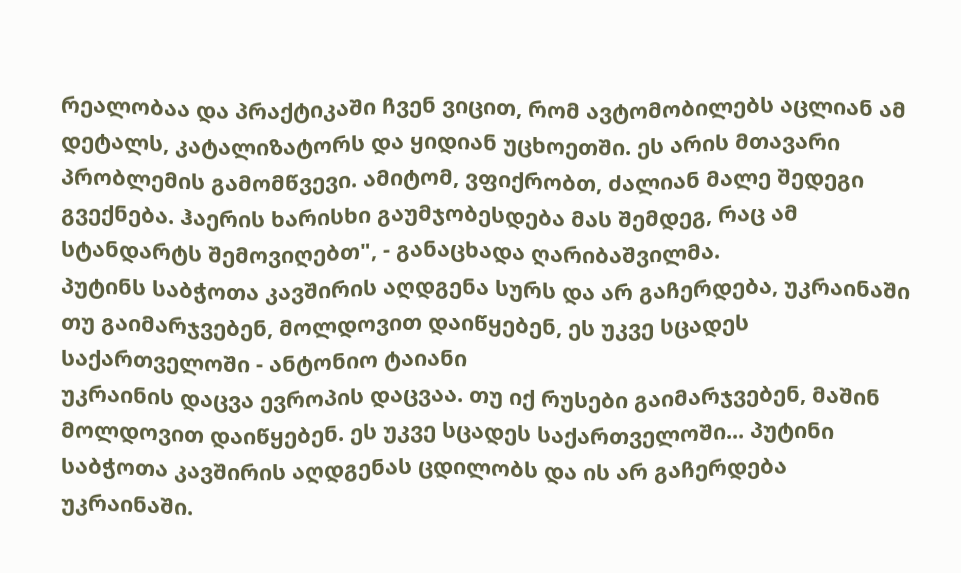რეალობაა და პრაქტიკაში ჩვენ ვიცით, რომ ავტომობილებს აცლიან ამ დეტალს, კატალიზატორს და ყიდიან უცხოეთში. ეს არის მთავარი პრობლემის გამომწვევი. ამიტომ, ვფიქრობთ, ძალიან მალე შედეგი გვექნება. ჰაერის ხარისხი გაუმჯობესდება მას შემდეგ, რაც ამ სტანდარტს შემოვიღებთ", - განაცხადა ღარიბაშვილმა.
პუტინს საბჭოთა კავშირის აღდგენა სურს და არ გაჩერდება, უკრაინაში თუ გაიმარჯვებენ, მოლდოვით დაიწყებენ, ეს უკვე სცადეს საქართველოში - ანტონიო ტაიანი
უკრაინის დაცვა ევროპის დაცვაა. თუ იქ რუსები გაიმარჯვებენ, მაშინ მოლდოვით დაიწყებენ. ეს უკვე სცადეს საქართველოში... პუტინი საბჭოთა კავშირის აღდგენას ცდილობს და ის არ გაჩერდება უკრაინაში.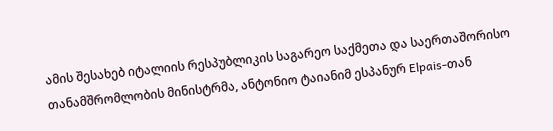ამის შესახებ იტალიის რესპუბლიკის საგარეო საქმეთა და საერთაშორისო თანამშრომლობის მინისტრმა, ანტონიო ტაიანიმ ესპანურ Elpais-თან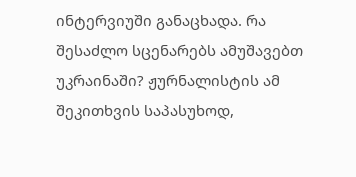ინტერვიუში განაცხადა. რა შესაძლო სცენარებს ამუშავებთ უკრაინაში? ჟურნალისტის ამ შეკითხვის საპასუხოდ,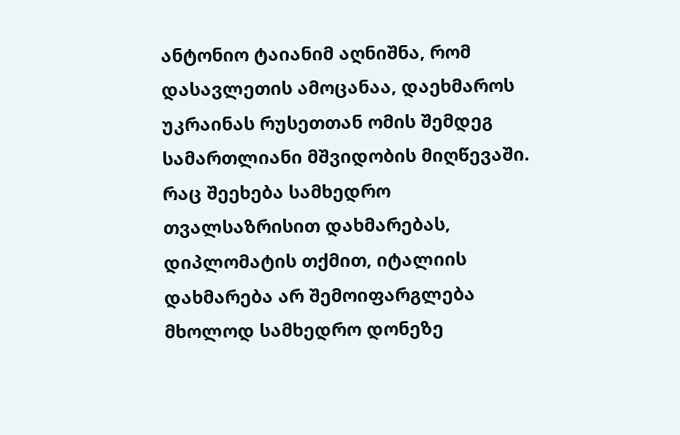ანტონიო ტაიანიმ აღნიშნა, რომ დასავლეთის ამოცანაა, დაეხმაროს უკრაინას რუსეთთან ომის შემდეგ სამართლიანი მშვიდობის მიღწევაში. რაც შეეხება სამხედრო თვალსაზრისით დახმარებას, დიპლომატის თქმით, იტალიის დახმარება არ შემოიფარგლება მხოლოდ სამხედრო დონეზე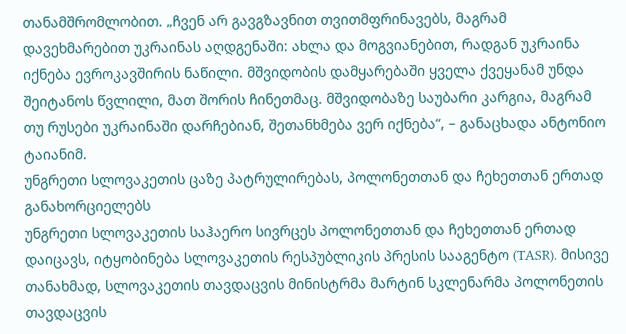თანამშრომლობით. „ჩვენ არ გავგზავნით თვითმფრინავებს, მაგრამ დავეხმარებით უკრაინას აღდგენაში: ახლა და მოგვიანებით, რადგან უკრაინა იქნება ევროკავშირის ნაწილი. მშვიდობის დამყარებაში ყველა ქვეყანამ უნდა შეიტანოს წვლილი, მათ შორის ჩინეთმაც. მშვიდობაზე საუბარი კარგია, მაგრამ თუ რუსები უკრაინაში დარჩებიან, შეთანხმება ვერ იქნება“, – განაცხადა ანტონიო ტაიანიმ.
უნგრეთი სლოვაკეთის ცაზე პატრულირებას, პოლონეთთან და ჩეხეთთან ერთად განახორციელებს
უნგრეთი სლოვაკეთის საჰაერო სივრცეს პოლონეთთან და ჩეხეთთან ერთად დაიცავს, იტყობინება სლოვაკეთის რესპუბლიკის პრესის სააგენტო (TASR). მისივე თანახმად, სლოვაკეთის თავდაცვის მინისტრმა მარტინ სკლენარმა პოლონეთის თავდაცვის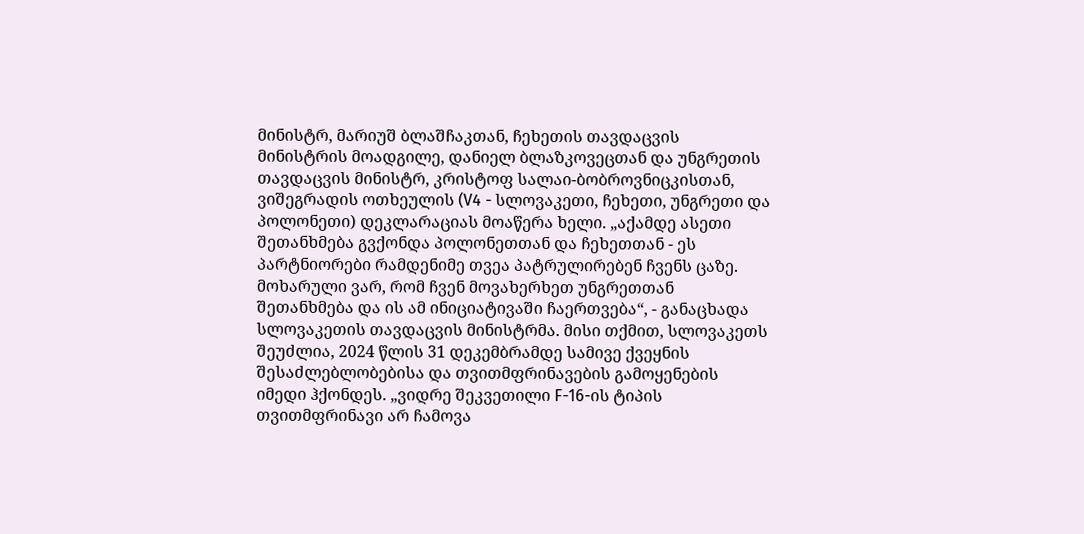მინისტრ, მარიუშ ბლაშჩაკთან, ჩეხეთის თავდაცვის მინისტრის მოადგილე, დანიელ ბლაზკოვეცთან და უნგრეთის თავდაცვის მინისტრ, კრისტოფ სალაი-ბობროვნიცკისთან, ვიშეგრადის ოთხეულის (V4 - სლოვაკეთი, ჩეხეთი, უნგრეთი და პოლონეთი) დეკლარაციას მოაწერა ხელი. „აქამდე ასეთი შეთანხმება გვქონდა პოლონეთთან და ჩეხეთთან - ეს პარტნიორები რამდენიმე თვეა პატრულირებენ ჩვენს ცაზე. მოხარული ვარ, რომ ჩვენ მოვახერხეთ უნგრეთთან შეთანხმება და ის ამ ინიციატივაში ჩაერთვება“, - განაცხადა სლოვაკეთის თავდაცვის მინისტრმა. მისი თქმით, სლოვაკეთს შეუძლია, 2024 წლის 31 დეკემბრამდე სამივე ქვეყნის შესაძლებლობებისა და თვითმფრინავების გამოყენების იმედი ჰქონდეს. „ვიდრე შეკვეთილი F-16-ის ტიპის თვითმფრინავი არ ჩამოვა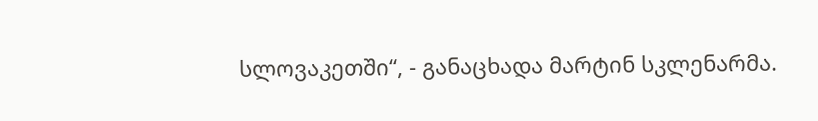სლოვაკეთში“, - განაცხადა მარტინ სკლენარმა.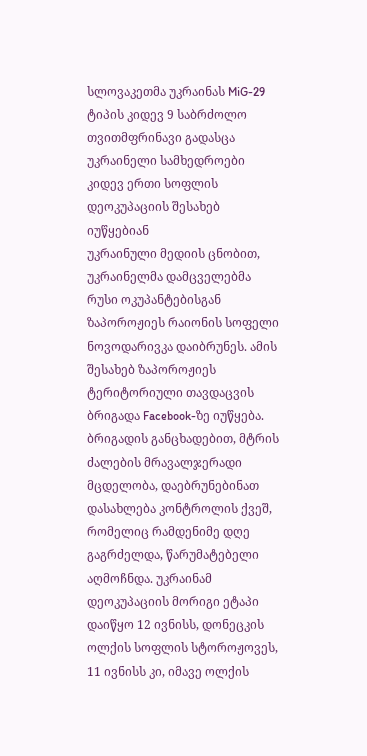სლოვაკეთმა უკრაინას MiG-29 ტიპის კიდევ 9 საბრძოლო თვითმფრინავი გადასცა
უკრაინელი სამხედროები კიდევ ერთი სოფლის დეოკუპაციის შესახებ იუწყებიან
უკრაინული მედიის ცნობით, უკრაინელმა დამცველებმა რუსი ოკუპანტებისგან ზაპოროჟიეს რაიონის სოფელი ნოვოდარივკა დაიბრუნეს. ამის შესახებ ზაპოროჟიეს ტერიტორიული თავდაცვის ბრიგადა Facebook-ზე იუწყება. ბრიგადის განცხადებით, მტრის ძალების მრავალჯერადი მცდელობა, დაებრუნებინათ დასახლება კონტროლის ქვეშ, რომელიც რამდენიმე დღე გაგრძელდა, წარუმატებელი აღმოჩნდა. უკრაინამ დეოკუპაციის მორიგი ეტაპი დაიწყო 12 ივნისს, დონეცკის ოლქის სოფლის სტოროჟოვეს, 11 ივნისს კი, იმავე ოლქის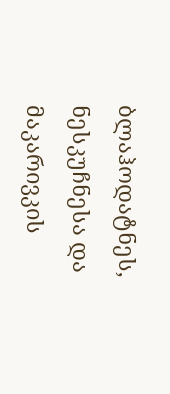ბლაჰოდატნეს, ნესკუჩნესა და მაკარივკის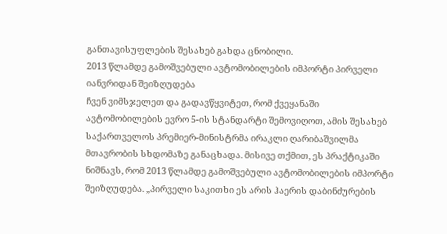განთავისუფლების შესახებ გახდა ცნობილი.
2013 წლამდე გამოშვებული ავტომობილების იმპორტი პირველი იანვრიდან შეიზღუდება
ჩვენ ვიმსჯელეთ და გადავწყვიტეთ, რომ ქვეყანაში ავტომობილების ევრო 5-ის სტანდარტი შემოვიღოთ, ამის შესახებ საქართველოს პრემიერ-მინისტრმა ირაკლი ღარიბაშვილმა მთავრობის სხდომაზე განაცხადა. მისივე თქმით, ეს პრაქტიკაში ნიშნავს, რომ 2013 წლამდე გამოშვებული ავტომობილების იმპორტი შეიზღუდება. „პირველი საკითხი ეს არის ჰაერის დაბინძურების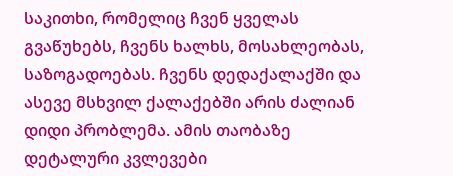საკითხი, რომელიც ჩვენ ყველას გვაწუხებს, ჩვენს ხალხს, მოსახლეობას, საზოგადოებას. ჩვენს დედაქალაქში და ასევე მსხვილ ქალაქებში არის ძალიან დიდი პრობლემა. ამის თაობაზე დეტალური კვლევები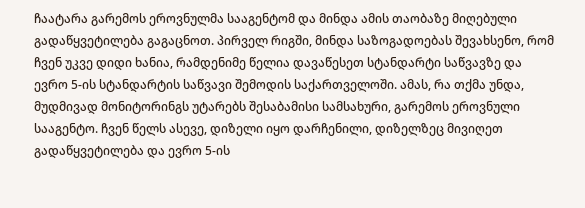ჩაატარა გარემოს ეროვნულმა სააგენტომ და მინდა ამის თაობაზე მიღებული გადაწყვეტილება გაგაცნოთ. პირველ რიგში, მინდა საზოგადოებას შევახსენო, რომ ჩვენ უკვე დიდი ხანია, რამდენიმე წელია დავაწესეთ სტანდარტი საწვავზე და ევრო 5-ის სტანდარტის საწვავი შემოდის საქართველოში. ამას, რა თქმა უნდა, მუდმივად მონიტორინგს უტარებს შესაბამისი სამსახური, გარემოს ეროვნული სააგენტო. ჩვენ წელს ასევე, დიზელი იყო დარჩენილი, დიზელზეც მივიღეთ გადაწყვეტილება და ევრო 5-ის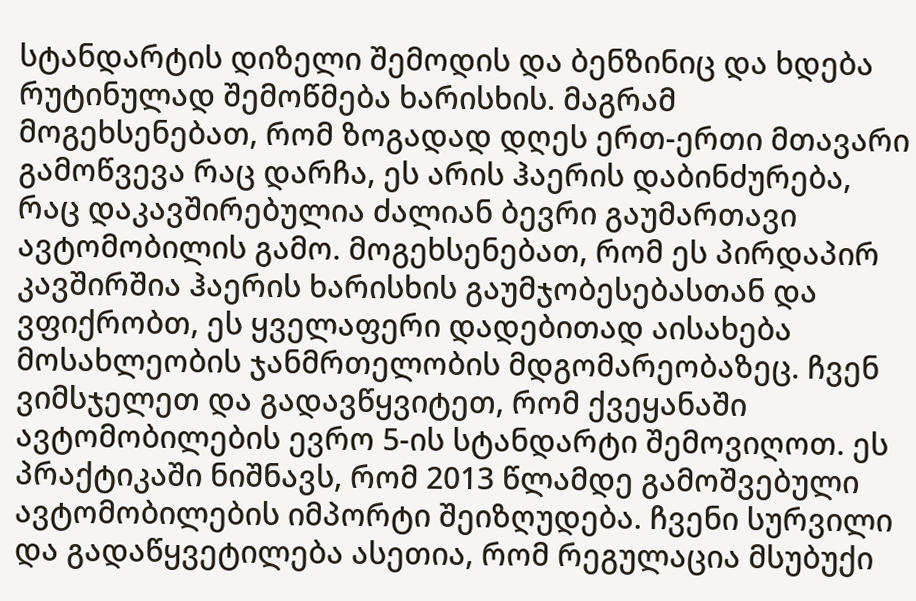სტანდარტის დიზელი შემოდის და ბენზინიც და ხდება რუტინულად შემოწმება ხარისხის. მაგრამ მოგეხსენებათ, რომ ზოგადად დღეს ერთ-ერთი მთავარი გამოწვევა რაც დარჩა, ეს არის ჰაერის დაბინძურება, რაც დაკავშირებულია ძალიან ბევრი გაუმართავი ავტომობილის გამო. მოგეხსენებათ, რომ ეს პირდაპირ კავშირშია ჰაერის ხარისხის გაუმჯობესებასთან და ვფიქრობთ, ეს ყველაფერი დადებითად აისახება მოსახლეობის ჯანმრთელობის მდგომარეობაზეც. ჩვენ ვიმსჯელეთ და გადავწყვიტეთ, რომ ქვეყანაში ავტომობილების ევრო 5-ის სტანდარტი შემოვიღოთ. ეს პრაქტიკაში ნიშნავს, რომ 2013 წლამდე გამოშვებული ავტომობილების იმპორტი შეიზღუდება. ჩვენი სურვილი და გადაწყვეტილება ასეთია, რომ რეგულაცია მსუბუქი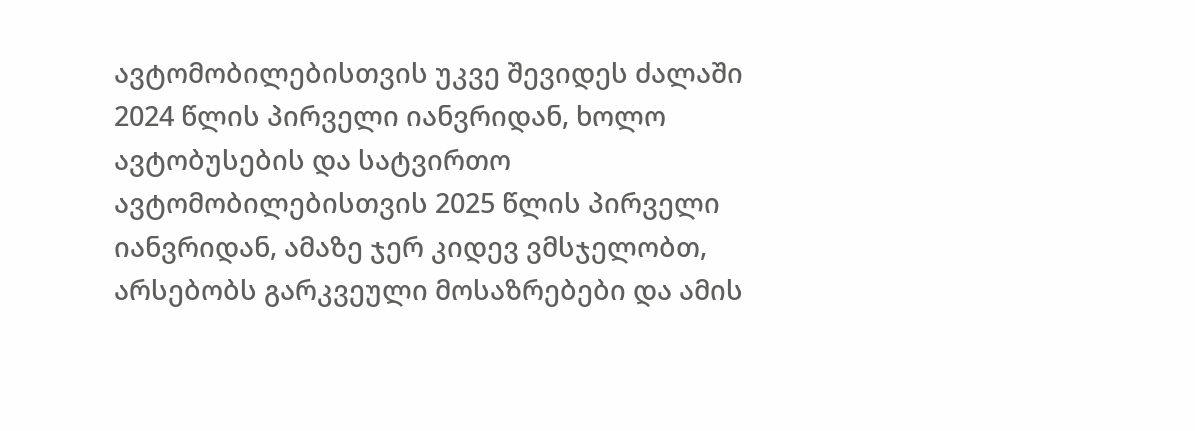ავტომობილებისთვის უკვე შევიდეს ძალაში 2024 წლის პირველი იანვრიდან, ხოლო ავტობუსების და სატვირთო ავტომობილებისთვის 2025 წლის პირველი იანვრიდან, ამაზე ჯერ კიდევ ვმსჯელობთ, არსებობს გარკვეული მოსაზრებები და ამის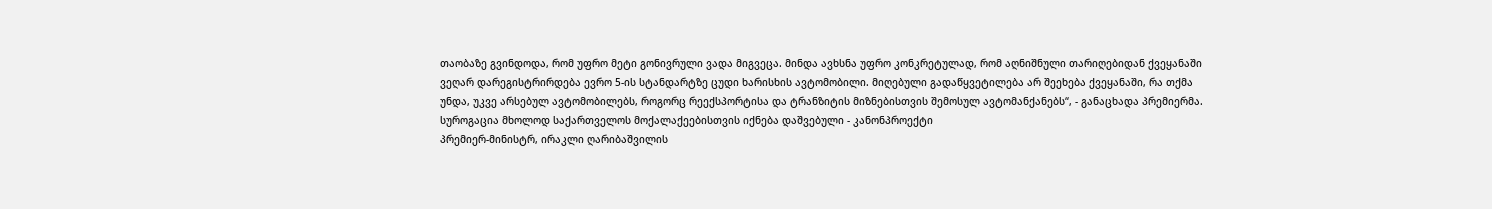თაობაზე გვინდოდა, რომ უფრო მეტი გონივრული ვადა მიგვეცა. მინდა ავხსნა უფრო კონკრეტულად, რომ აღნიშნული თარიღებიდან ქვეყანაში ვეღარ დარეგისტრირდება ევრო 5-ის სტანდარტზე ცუდი ხარისხის ავტომობილი. მიღებული გადაწყვეტილება არ შეეხება ქვეყანაში, რა თქმა უნდა, უკვე არსებულ ავტომობილებს, როგორც რეექსპორტისა და ტრანზიტის მიზნებისთვის შემოსულ ავტომანქანებს“, - განაცხადა პრემიერმა.
სუროგაცია მხოლოდ საქართველოს მოქალაქეებისთვის იქნება დაშვებული - კანონპროექტი
პრემიერ-მინისტრ, ირაკლი ღარიბაშვილის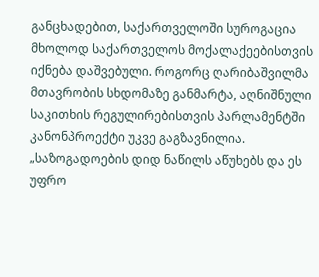განცხადებით, საქართველოში სუროგაცია მხოლოდ საქართველოს მოქალაქეებისთვის იქნება დაშვებული. როგორც ღარიბაშვილმა მთავრობის სხდომაზე განმარტა, აღნიშნული საკითხის რეგულირებისთვის პარლამენტში კანონპროექტი უკვე გაგზავნილია. „საზოგადოების დიდ ნაწილს აწუხებს და ეს უფრო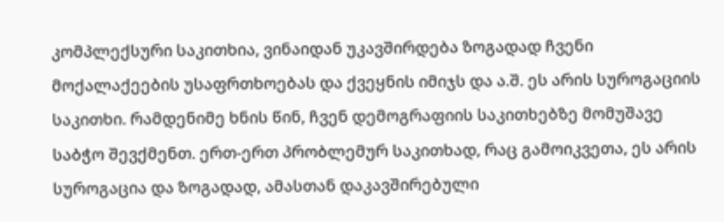კომპლექსური საკითხია, ვინაიდან უკავშირდება ზოგადად ჩვენი მოქალაქეების უსაფრთხოებას და ქვეყნის იმიჯს და ა.შ. ეს არის სუროგაციის საკითხი. რამდენიმე ხნის წინ, ჩვენ დემოგრაფიის საკითხებზე მომუშავე საბჭო შევქმენთ. ერთ-ერთ პრობლემურ საკითხად, რაც გამოიკვეთა, ეს არის სუროგაცია და ზოგადად, ამასთან დაკავშირებული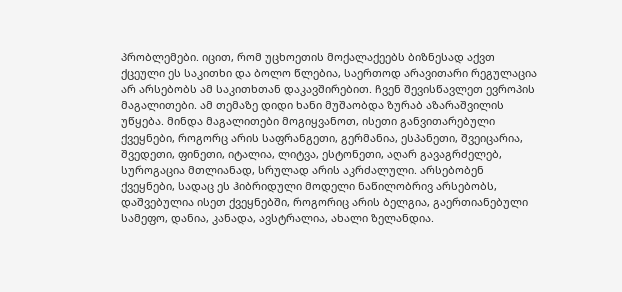პრობლემები. იცით, რომ უცხოეთის მოქალაქეებს ბიზნესად აქვთ ქცეული ეს საკითხი და ბოლო წლებია, საერთოდ არავითარი რეგულაცია არ არსებობს ამ საკითხთან დაკავშირებით. ჩვენ შევისწავლეთ ევროპის მაგალითები. ამ თემაზე დიდი ხანი მუშაობდა ზურაბ აზარაშვილის უწყება. მინდა მაგალითები მოგიყვანოთ, ისეთი განვითარებული ქვეყნები, როგორც არის საფრანგეთი, გერმანია, ესპანეთი, შვეიცარია, შვედეთი, ფინეთი, იტალია, ლიტვა, ესტონეთი, აღარ გავაგრძელებ, სუროგაცია მთლიანად, სრულად არის აკრძალული. არსებობენ ქვეყნები, სადაც ეს ჰიბრიდული მოდელი ნაწილობრივ არსებობს, დაშვებულია ისეთ ქვეყნებში, როგორიც არის ბელგია, გაერთიანებული სამეფო, დანია, კანადა, ავსტრალია, ახალი ზელანდია.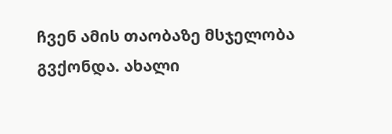ჩვენ ამის თაობაზე მსჯელობა გვქონდა. ახალი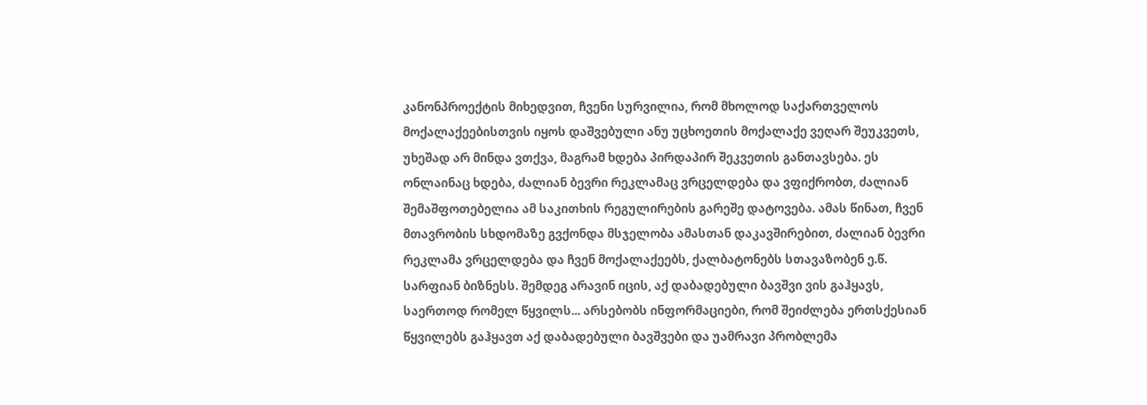კანონპროექტის მიხედვით, ჩვენი სურვილია, რომ მხოლოდ საქართველოს მოქალაქეებისთვის იყოს დაშვებული ანუ უცხოეთის მოქალაქე ვეღარ შეუკვეთს, უხეშად არ მინდა ვთქვა, მაგრამ ხდება პირდაპირ შეკვეთის განთავსება. ეს ონლაინაც ხდება, ძალიან ბევრი რეკლამაც ვრცელდება და ვფიქრობთ, ძალიან შემაშფოთებელია ამ საკითხის რეგულირების გარეშე დატოვება. ამას წინათ, ჩვენ მთავრობის სხდომაზე გვქონდა მსჯელობა ამასთან დაკავშირებით, ძალიან ბევრი რეკლამა ვრცელდება და ჩვენ მოქალაქეებს, ქალბატონებს სთავაზობენ ე.წ. სარფიან ბიზნესს. შემდეგ არავინ იცის, აქ დაბადებული ბავშვი ვის გაჰყავს, საერთოდ რომელ წყვილს... არსებობს ინფორმაციები, რომ შეიძლება ერთსქესიან წყვილებს გაჰყავთ აქ დაბადებული ბავშვები და უამრავი პრობლემა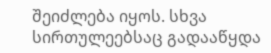შეიძლება იყოს. სხვა სირთულეებსაც გადააწყდა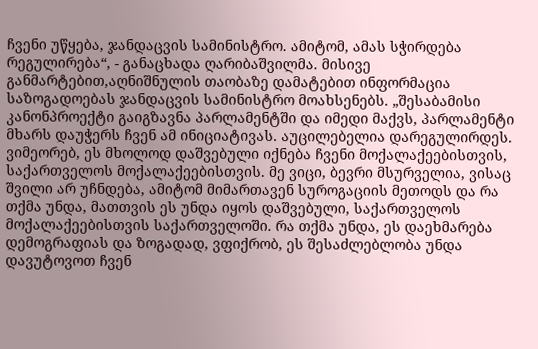ჩვენი უწყება, ჯანდაცვის სამინისტრო. ამიტომ, ამას სჭირდება რეგულირება“, - განაცხადა ღარიბაშვილმა. მისივე განმარტებით,აღნიშნულის თაობაზე დამატებით ინფორმაცია საზოგადოებას ჯანდაცვის სამინისტრო მოახსენებს. „შესაბამისი კანონპროექტი გაიგზავნა პარლამენტში და იმედი მაქვს, პარლამენტი მხარს დაუჭერს ჩვენ ამ ინიციატივას. აუცილებელია დარეგულირდეს. ვიმეორებ, ეს მხოლოდ დაშვებული იქნება ჩვენი მოქალაქეებისთვის, საქართველოს მოქალაქეებისთვის. მე ვიცი, ბევრი მსურველია, ვისაც შვილი არ უჩნდება, ამიტომ მიმართავენ სუროგაციის მეთოდს და რა თქმა უნდა, მათთვის ეს უნდა იყოს დაშვებული, საქართველოს მოქალაქეებისთვის საქართველოში. რა თქმა უნდა, ეს დაეხმარება დემოგრაფიას და ზოგადად, ვფიქრობ, ეს შესაძლებლობა უნდა დავუტოვოთ ჩვენ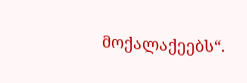მოქალაქეებს“.